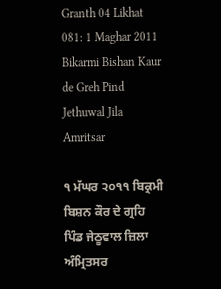Granth 04 Likhat 081: 1 Maghar 2011 Bikarmi Bishan Kaur de Greh Pind Jethuwal Jila Amritsar

੧ ਮੱਘਰ ੨੦੧੧ ਬਿਕ੍ਰਮੀ ਬਿਸ਼ਨ ਕੌਰ ਦੇ ਗ੍ਰਹਿ ਪਿੰਡ ਜੇਠੂਵਾਲ ਜ਼ਿਲਾ ਅੰਮ੍ਰਿਤਸਰ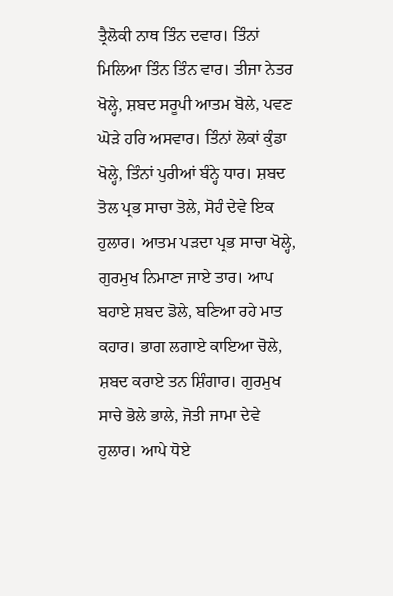ਤ੍ਰੈਲੋਕੀ ਨਾਥ ਤਿੰਨ ਦਵਾਰ। ਤਿੰਨਾਂ ਮਿਲਿਆ ਤਿੰਨ ਤਿੰਨ ਵਾਰ। ਤੀਜਾ ਨੇਤਰ ਖੋਲ੍ਹੇ, ਸ਼ਬਦ ਸਰੂਪੀ ਆਤਮ ਬੋਲੇ, ਪਵਣ ਘੋੜੇ ਹਰਿ ਅਸਵਾਰ। ਤਿੰਨਾਂ ਲੋਕਾਂ ਕੁੰਡਾ ਖੋਲ੍ਹੇ, ਤਿੰਨਾਂ ਪੁਰੀਆਂ ਬੰਨ੍ਹੇ ਧਾਰ। ਸ਼ਬਦ ਤੋਲ ਪ੍ਰਭ ਸਾਚਾ ਤੋਲੇ, ਸੋਹੰ ਦੇਵੇ ਇਕ ਹੁਲਾਰ। ਆਤਮ ਪੜਦਾ ਪ੍ਰਭ ਸਾਚਾ ਖੋਲ੍ਹੇ, ਗੁਰਮੁਖ ਨਿਮਾਣਾ ਜਾਏ ਤਾਰ। ਆਪ ਬਹਾਏ ਸ਼ਬਦ ਡੋਲੇ, ਬਣਿਆ ਰਹੇ ਮਾਤ ਕਹਾਰ। ਭਾਗ ਲਗਾਏ ਕਾਇਆ ਚੋਲੇ, ਸ਼ਬਦ ਕਰਾਏ ਤਨ ਸ਼ਿੰਗਾਰ। ਗੁਰਮੁਖ ਸਾਚੇ ਭੋਲੇ ਭਾਲੇ, ਜੋਤੀ ਜਾਮਾ ਦੇਵੇ ਹੁਲਾਰ। ਆਪੇ ਧੋਏ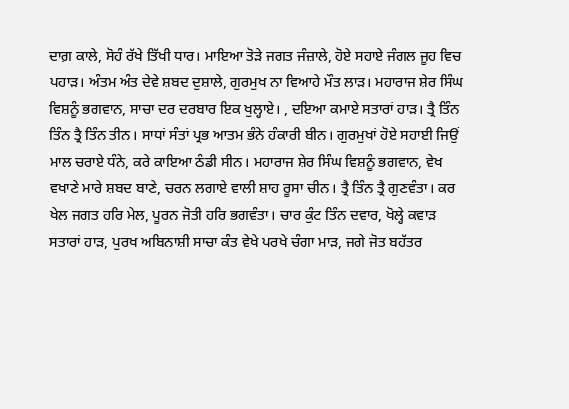ਦਾਗ਼ ਕਾਲੇ, ਸੋਹੰ ਰੱਖੇ ਤਿੱਖੀ ਧਾਰ। ਮਾਇਆ ਤੋੜੇ ਜਗਤ ਜੰਜ਼ਾਲੇ, ਹੋਏ ਸਹਾਏ ਜੰਗਲ ਜੂਹ ਵਿਚ ਪਹਾੜ। ਅੰਤਮ ਅੰਤ ਦੇਵੇ ਸ਼ਬਦ ਦੁਸ਼ਾਲੇ, ਗੁਰਮੁਖ ਨਾ ਵਿਆਹੇ ਮੌਤ ਲਾੜ। ਮਹਾਰਾਜ ਸ਼ੇਰ ਸਿੰਘ ਵਿਸ਼ਨੂੰ ਭਗਵਾਨ, ਸਾਚਾ ਦਰ ਦਰਬਾਰ ਇਕ ਖੁਲ੍ਹਾਏ। , ਦਇਆ ਕਮਾਏ ਸਤਾਰਾਂ ਹਾੜ। ਤ੍ਰੈ ਤਿੰਨ ਤਿੰਨ ਤ੍ਰੈ ਤਿੰਨ ਤੀਨ। ਸਾਧਾਂ ਸੰਤਾਂ ਪ੍ਰਭ ਆਤਮ ਭੰਨੇ ਹੰਕਾਰੀ ਬੀਨ। ਗੁਰਮੁਖਾਂ ਹੋਏ ਸਹਾਈ ਜਿਉਂ ਮਾਲ ਚਰਾਏ ਧੰਨੇ, ਕਰੇ ਕਾਇਆ ਠੰਡੀ ਸੀਨ। ਮਹਾਰਾਜ ਸ਼ੇਰ ਸਿੰਘ ਵਿਸ਼ਨੂੰ ਭਗਵਾਨ, ਵੇਖ ਵਖਾਣੇ ਮਾਰੇ ਸ਼ਬਦ ਬਾਣੇ, ਚਰਨ ਲਗਾਏ ਵਾਲੀ ਸ਼ਾਹ ਰੂਸਾ ਚੀਨ। ਤ੍ਰੈ ਤਿੰਨ ਤ੍ਰੈ ਗੁਣਵੰਤਾ। ਕਰ ਖੇਲ ਜਗਤ ਹਰਿ ਮੇਲ, ਪੂਰਨ ਜੋਤੀ ਹਰਿ ਭਗਵੰਤਾ। ਚਾਰ ਕੁੰਟ ਤਿੰਨ ਦਵਾਰ, ਖੋਲ੍ਹੇ ਕਵਾੜ ਸਤਾਰਾਂ ਹਾੜ, ਪੁਰਖ ਅਬਿਨਾਸ਼ੀ ਸਾਚਾ ਕੰਤ ਵੇਖੇ ਪਰਖੇ ਚੰਗਾ ਮਾੜ, ਜਗੇ ਜੋਤ ਬਹੱਤਰ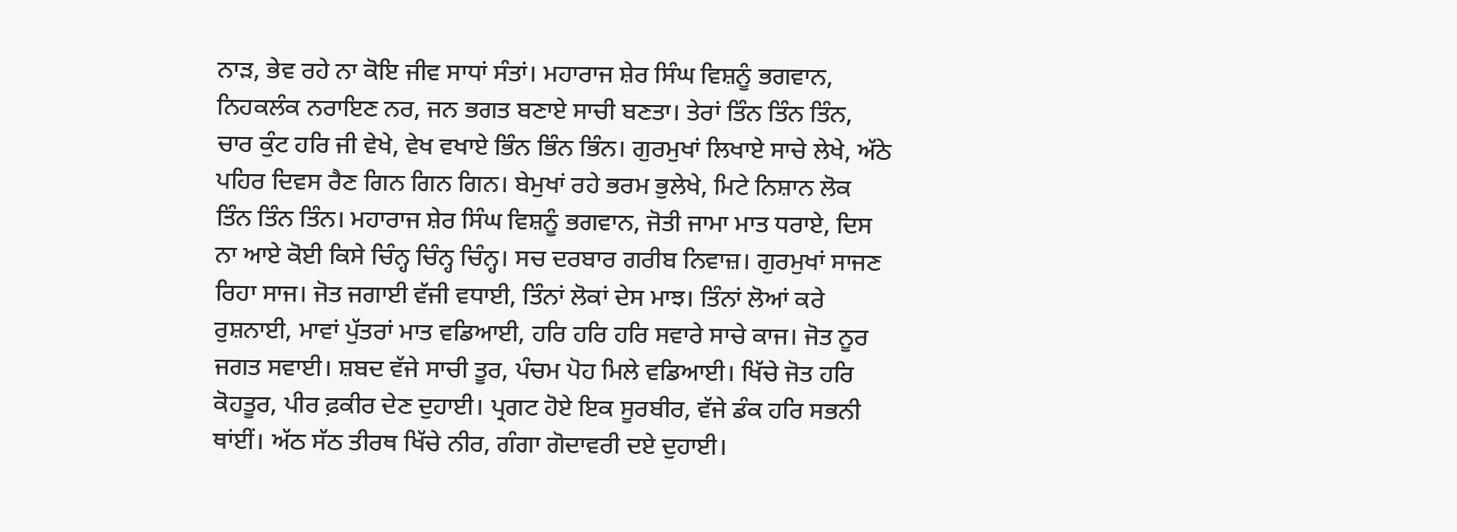ਨਾੜ, ਭੇਵ ਰਹੇ ਨਾ ਕੋਇ ਜੀਵ ਸਾਧਾਂ ਸੰਤਾਂ। ਮਹਾਰਾਜ ਸ਼ੇਰ ਸਿੰਘ ਵਿਸ਼ਨੂੰ ਭਗਵਾਨ, ਨਿਹਕਲੰਕ ਨਰਾਇਣ ਨਰ, ਜਨ ਭਗਤ ਬਣਾਏ ਸਾਚੀ ਬਣਤਾ। ਤੇਰਾਂ ਤਿੰਨ ਤਿੰਨ ਤਿੰਨ, ਚਾਰ ਕੁੰਟ ਹਰਿ ਜੀ ਵੇਖੇ, ਵੇਖ ਵਖਾਏ ਭਿੰਨ ਭਿੰਨ ਭਿੰਨ। ਗੁਰਮੁਖਾਂ ਲਿਖਾਏ ਸਾਚੇ ਲੇਖੇ, ਅੱਠੇ ਪਹਿਰ ਦਿਵਸ ਰੈਣ ਗਿਨ ਗਿਨ ਗਿਨ। ਬੇਮੁਖਾਂ ਰਹੇ ਭਰਮ ਭੁਲੇਖੇ, ਮਿਟੇ ਨਿਸ਼ਾਨ ਲੋਕ ਤਿੰਨ ਤਿੰਨ ਤਿੰਨ। ਮਹਾਰਾਜ ਸ਼ੇਰ ਸਿੰਘ ਵਿਸ਼ਨੂੰ ਭਗਵਾਨ, ਜੋਤੀ ਜਾਮਾ ਮਾਤ ਧਰਾਏ, ਦਿਸ ਨਾ ਆਏ ਕੋਈ ਕਿਸੇ ਚਿੰਨ੍ਹ ਚਿੰਨ੍ਹ ਚਿੰਨ੍ਹ। ਸਚ ਦਰਬਾਰ ਗਰੀਬ ਨਿਵਾਜ਼। ਗੁਰਮੁਖਾਂ ਸਾਜਣ ਰਿਹਾ ਸਾਜ। ਜੋਤ ਜਗਾਈ ਵੱਜੀ ਵਧਾਈ, ਤਿੰਨਾਂ ਲੋਕਾਂ ਦੇਸ ਮਾਝ। ਤਿੰਨਾਂ ਲੋਆਂ ਕਰੇ ਰੁਸ਼ਨਾਈ, ਮਾਵਾਂ ਪੁੱਤਰਾਂ ਮਾਤ ਵਡਿਆਈ, ਹਰਿ ਹਰਿ ਹਰਿ ਸਵਾਰੇ ਸਾਚੇ ਕਾਜ। ਜੋਤ ਨੂਰ ਜਗਤ ਸਵਾਈ। ਸ਼ਬਦ ਵੱਜੇ ਸਾਚੀ ਤੂਰ, ਪੰਚਮ ਪੋਹ ਮਿਲੇ ਵਡਿਆਈ। ਖਿੱਚੇ ਜੋਤ ਹਰਿ ਕੋਹਤੂਰ, ਪੀਰ ਫ਼ਕੀਰ ਦੇਣ ਦੁਹਾਈ। ਪ੍ਰਗਟ ਹੋਏ ਇਕ ਸੂਰਬੀਰ, ਵੱਜੇ ਡੰਕ ਹਰਿ ਸਭਨੀ ਥਾਂਈਂ। ਅੱਠ ਸੱਠ ਤੀਰਥ ਖਿੱਚੇ ਨੀਰ, ਗੰਗਾ ਗੋਦਾਵਰੀ ਦਏ ਦੁਹਾਈ।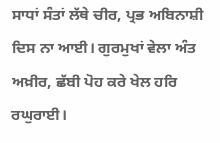ਸਾਧਾਂ ਸੰਤਾਂ ਲੱਥੇ ਚੀਰ, ਪ੍ਰਭ ਅਬਿਨਾਸ਼ੀ ਦਿਸ ਨਾ ਆਈ। ਗੁਰਮੁਖਾਂ ਵੇਲਾ ਅੰਤ ਅਖ਼ੀਰ, ਛੱਬੀ ਪੋਹ ਕਰੇ ਖੇਲ ਹਰਿ ਰਘੁਰਾਈ।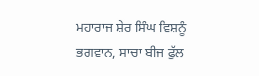ਮਹਾਰਾਜ ਸ਼ੇਰ ਸਿੰਘ ਵਿਸ਼ਨੂੰ ਭਗਵਾਨ, ਸਾਚਾ ਬੀਜ ਫੁੱਲ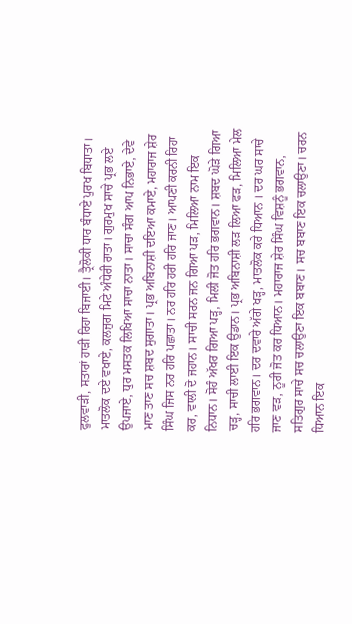ਫੁਲਵਾੜੀ, ਸਤਾਰਾਂ ਹਾੜੀ ਰਿਹਾ ਬਿਜਾਈ। ਤ੍ਰੈਲੋਕੀ ਧਾਰ ਬੰਧਾਏ ਪੁਰਖ ਬਿਧਾਤਾ। ਮਾਤਲੋਕ ਦਏ ਵਖਾਏ, ਕਲਜੁਗ ਮਿਟੇ ਅੰਧੇਰੀ ਰਾਤਾ। ਗੁਰਮੁਖ ਸਾਚੇ ਪ੍ਰਭ ਲਏ ਉਪਜਾਏ, ਧੁਰ ਮਸਤਕ ਲਿਖਿਆ ਸਾਚਾ ਨਾਤਾ। ਸਾਚਾ ਸੰਗ ਆਪ ਨਿਭਾਏ, ਦੇਵੇ ਮਾਣ ਤਾਣ ਸਚ ਸ਼ਬਦ ਸੁਗਾਤਾ। ਪ੍ਰਭ ਅਬਿਨਾਸ਼ੀ ਦਇਆ ਕਮਾਏ, ਮਹਾਰਾਜ ਸ਼ੇਰ ਸਿੰਘ ਜਿਸ ਨਰ ਹਰਿ ਪਛਾਤਾ। ਨਰ ਹਰਿ ਹਰੀ ਹਰਿ ਜਾਣ। ਆਪਣੀ ਕਰਨੀ ਰਿਹਾ ਕਰ, ਵਾਲੀ ਦੋ ਜਹਾਨ। ਸਾਚੀ ਸਰਨ ਜਨ ਗਿਆ ਪੜ, ਮਿਲਿਆ ਨਾਮ ਇਕ ਨਿਧਾਨ। ਸੋਹੰ ਅੱਖਰ ਗਿਆ ਪੜ੍ਹ, ਮਿਲੀ ਜੋਤ ਹਰਿ ਭਗਵਾਨ। ਸ਼ਬਦ ਘੋੜੇ ਗਿਆ ਚੜ੍ਹ, ਸਾਚੀ ਲਾਈ ਇਕ ਉਡਾਨ। ਪ੍ਰਭ ਅਬਿਨਾਸ਼ੀ ਲੜ ਲਿਆ ਫੜ, ਮਿਲਿਆ ਮੇਲ ਹਰਿ ਭਗਵਾਨ। ਦਰ ਦਵਾਰੇ ਅੱਗੇ ਖੜ੍ਹ, ਮਾਤਲੋਕ ਕਰੇ ਧਿਆਨ । ਦਰ ਘਰ ਸਾਚੇ ਜਾਣ ਵੜ, ਨੂਰੀ ਜੋਤ ਕਰ ਧਿਆਨ। ਮਹਾਰਾਜ ਸ਼ੇਰ ਸਿੰਘ ਵਿਸ਼ਨੂੰ ਭਗਵਾਨ, ਸਤਿਗੁਰ ਸਾਚੇ ਸਚ ਚਲਾਉਣਾ ਇਕ ਬਬਾਣ। ਸਚ ਬਬਾਣ ਇਕ ਚਲਾਉਣਾ। ਚਰਨ ਧਿਆਨ ਇਕ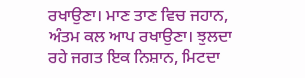ਰਖਾਉਣਾ। ਮਾਣ ਤਾਣ ਵਿਚ ਜਹਾਨ, ਅੰਤਮ ਕਲ ਆਪ ਰਖਾਉਣਾ। ਝੁਲਦਾ ਰਹੇ ਜਗਤ ਇਕ ਨਿਸ਼ਾਨ, ਮਿਟਦਾ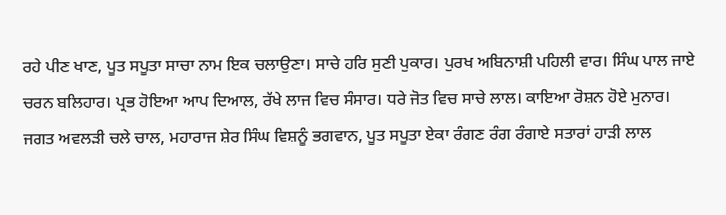ਰਹੇ ਪੀਣ ਖਾਣ, ਪੂਤ ਸਪੂਤਾ ਸਾਚਾ ਨਾਮ ਇਕ ਚਲਾਉਣਾ। ਸਾਚੇ ਹਰਿ ਸੁਣੀ ਪੁਕਾਰ। ਪੁਰਖ ਅਬਿਨਾਸ਼ੀ ਪਹਿਲੀ ਵਾਰ। ਸਿੰਘ ਪਾਲ ਜਾਏ ਚਰਨ ਬਲਿਹਾਰ। ਪ੍ਰਭ ਹੋਇਆ ਆਪ ਦਿਆਲ, ਰੱਖੇ ਲਾਜ ਵਿਚ ਸੰਸਾਰ। ਧਰੇ ਜੋਤ ਵਿਚ ਸਾਚੇ ਲਾਲ। ਕਾਇਆ ਰੋਸ਼ਨ ਹੋਏ ਮੁਨਾਰ। ਜਗਤ ਅਵਲੜੀ ਚਲੇ ਚਾਲ, ਮਹਾਰਾਜ ਸ਼ੇਰ ਸਿੰਘ ਵਿਸ਼ਨੂੰ ਭਗਵਾਨ, ਪੂਤ ਸਪੂਤਾ ਏਕਾ ਰੰਗਣ ਰੰਗ ਰੰਗਾਏ ਸਤਾਰਾਂ ਹਾੜੀ ਲਾਲ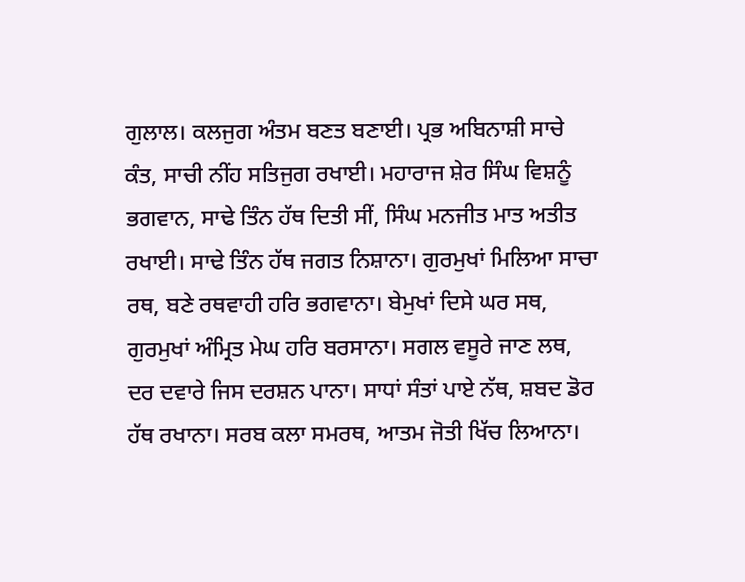ਗੁਲਾਲ। ਕਲਜੁਗ ਅੰਤਮ ਬਣਤ ਬਣਾਈ। ਪ੍ਰਭ ਅਬਿਨਾਸ਼ੀ ਸਾਚੇ ਕੰਤ, ਸਾਚੀ ਨੀਂਹ ਸਤਿਜੁਗ ਰਖਾਈ। ਮਹਾਰਾਜ ਸ਼ੇਰ ਸਿੰਘ ਵਿਸ਼ਨੂੰ ਭਗਵਾਨ, ਸਾਢੇ ਤਿੰਨ ਹੱਥ ਦਿਤੀ ਸੀਂ, ਸਿੰਘ ਮਨਜੀਤ ਮਾਤ ਅਤੀਤ ਰਖਾਈ। ਸਾਢੇ ਤਿੰਨ ਹੱਥ ਜਗਤ ਨਿਸ਼ਾਨਾ। ਗੁਰਮੁਖਾਂ ਮਿਲਿਆ ਸਾਚਾ ਰਥ, ਬਣੇ ਰਥਵਾਹੀ ਹਰਿ ਭਗਵਾਨਾ। ਬੇਮੁਖਾਂ ਦਿਸੇ ਘਰ ਸਥ, ਗੁਰਮੁਖਾਂ ਅੰਮ੍ਰਿਤ ਮੇਘ ਹਰਿ ਬਰਸਾਨਾ। ਸਗਲ ਵਸੂਰੇ ਜਾਣ ਲਥ, ਦਰ ਦਵਾਰੇ ਜਿਸ ਦਰਸ਼ਨ ਪਾਨਾ। ਸਾਧਾਂ ਸੰਤਾਂ ਪਾਏ ਨੱਥ, ਸ਼ਬਦ ਡੋਰ ਹੱਥ ਰਖਾਨਾ। ਸਰਬ ਕਲਾ ਸਮਰਥ, ਆਤਮ ਜੋਤੀ ਖਿੱਚ ਲਿਆਨਾ।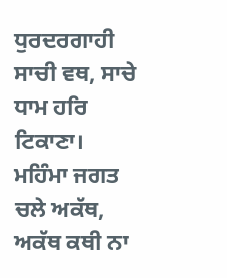ਧੁਰਦਰਗਾਹੀ ਸਾਚੀ ਵਥ, ਸਾਚੇ ਧਾਮ ਹਰਿ ਟਿਕਾਣਾ। ਮਹਿੰਮਾ ਜਗਤ ਚਲੇ ਅਕੱਥ, ਅਕੱਥ ਕਥੀ ਨਾ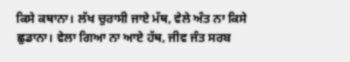ਕਿਸੇ ਕਥਾਨਾ। ਲੱਖ ਚੁਰਾਸੀ ਜਾਏ ਮੱਥ, ਵੇਲੇ ਅੰਤ ਨਾ ਕਿਸੇ ਛੁਡਾਨਾ। ਵੇਲਾ ਗਿਆ ਨਾ ਆਏ ਹੱਥ, ਜੀਵ ਜੰਤ ਸਰਬ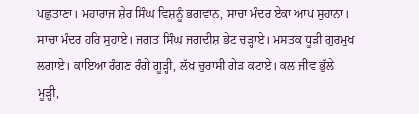ਪਛੁਤਾਣਾ। ਮਹਾਰਾਜ ਸ਼ੇਰ ਸਿੰਘ ਵਿਸ਼ਨੂੰ ਭਗਵਾਨ, ਸਾਚਾ ਮੰਦਰ ਏਕਾ ਆਪ ਸੁਹਾਨਾ। ਸਾਚਾ ਮੰਦਰ ਹਰਿ ਸੁਹਾਏ। ਜਗਤ ਸਿੰਘ ਜਗਦੀਸ਼ ਭੇਟ ਚੜ੍ਹਾਏ। ਮਸਤਕ ਧੂੜੀ ਗੁਰਮੁਖ ਲਗਾਏ। ਕਾਇਆ ਰੰਗਣ ਰੰਗੇ ਗੂੜ੍ਹੀ, ਲੱਖ ਚੁਰਾਸੀ ਗੇੜ ਕਟਾਏ। ਕਲ ਜੀਵ ਭੁੱਲੇ ਮੂੜ੍ਹੀ,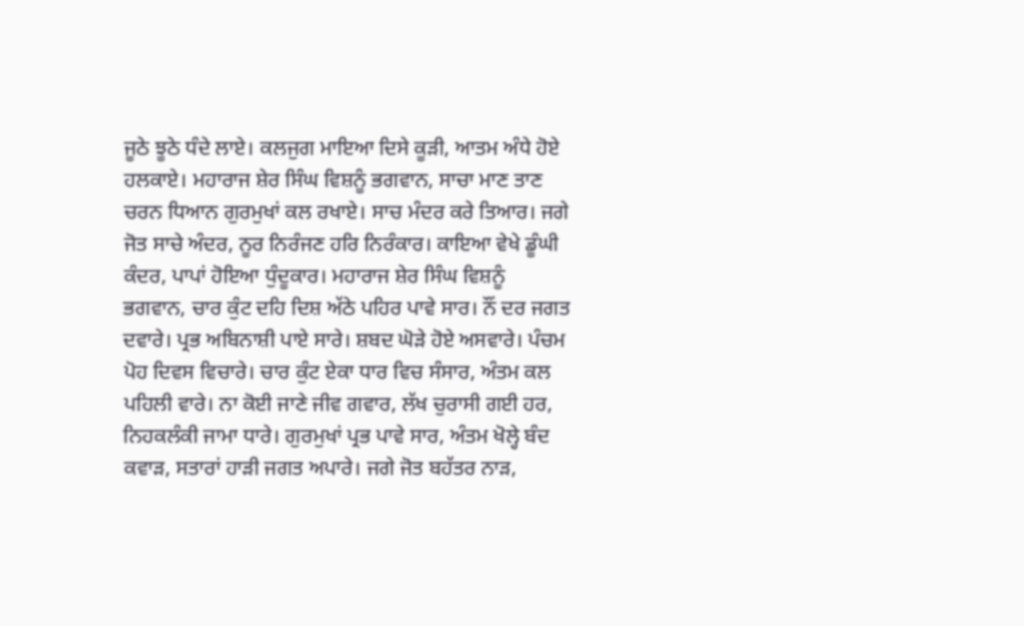ਜੂਠੇ ਝੂਠੇ ਧੰਦੇ ਲਾਏ। ਕਲਜੁਗ ਮਾਇਆ ਦਿਸੇ ਕੂੜੀ, ਆਤਮ ਅੰਧੇ ਹੋਏ ਹਲਕਾਏ। ਮਹਾਰਾਜ ਸ਼ੇਰ ਸਿੰਘ ਵਿਸ਼ਨੂੰ ਭਗਵਾਨ, ਸਾਚਾ ਮਾਣ ਤਾਣ ਚਰਨ ਧਿਆਨ ਗੁਰਮੁਖਾਂ ਕਲ ਰਖਾਏ। ਸਾਚ ਮੰਦਰ ਕਰੇ ਤਿਆਰ। ਜਗੇ ਜੋਤ ਸਾਚੇ ਅੰਦਰ, ਨੂਰ ਨਿਰੰਜਣ ਹਰਿ ਨਿਰੰਕਾਰ। ਕਾਇਆ ਵੇਖੇ ਡੂੰਘੀ ਕੰਦਰ, ਪਾਪਾਂ ਹੋਇਆ ਧੁੰਦੂਕਾਰ। ਮਹਾਰਾਜ ਸ਼ੇਰ ਸਿੰਘ ਵਿਸ਼ਨੂੰ ਭਗਵਾਨ, ਚਾਰ ਕੁੰਟ ਦਹਿ ਦਿਸ਼ ਅੱਠੇ ਪਹਿਰ ਪਾਵੇ ਸਾਰ। ਨੌਂ ਦਰ ਜਗਤ ਦਵਾਰੇ। ਪ੍ਰਭ ਅਬਿਨਾਸ਼ੀ ਪਾਏ ਸਾਰੇ। ਸ਼ਬਦ ਘੋੜੇ ਹੋਏ ਅਸਵਾਰੇ। ਪੰਚਮ ਪੋਹ ਦਿਵਸ ਵਿਚਾਰੇ। ਚਾਰ ਕੁੰਟ ਏਕਾ ਧਾਰ ਵਿਚ ਸੰਸਾਰ, ਅੰਤਮ ਕਲ ਪਹਿਲੀ ਵਾਰੇ। ਨਾ ਕੋਈ ਜਾਣੇ ਜੀਵ ਗਵਾਰ, ਲੱਖ ਚੁਰਾਸੀ ਗਈ ਹਰ, ਨਿਹਕਲੰਕੀ ਜਾਮਾ ਧਾਰੇ। ਗੁਰਮੁਖਾਂ ਪ੍ਰਭ ਪਾਵੇ ਸਾਰ, ਅੰਤਮ ਖੋਲ੍ਹੇ ਬੰਦ ਕਵਾੜ, ਸਤਾਰਾਂ ਹਾੜੀ ਜਗਤ ਅਪਾਰੇ। ਜਗੇ ਜੋਤ ਬਹੱਤਰ ਨਾੜ,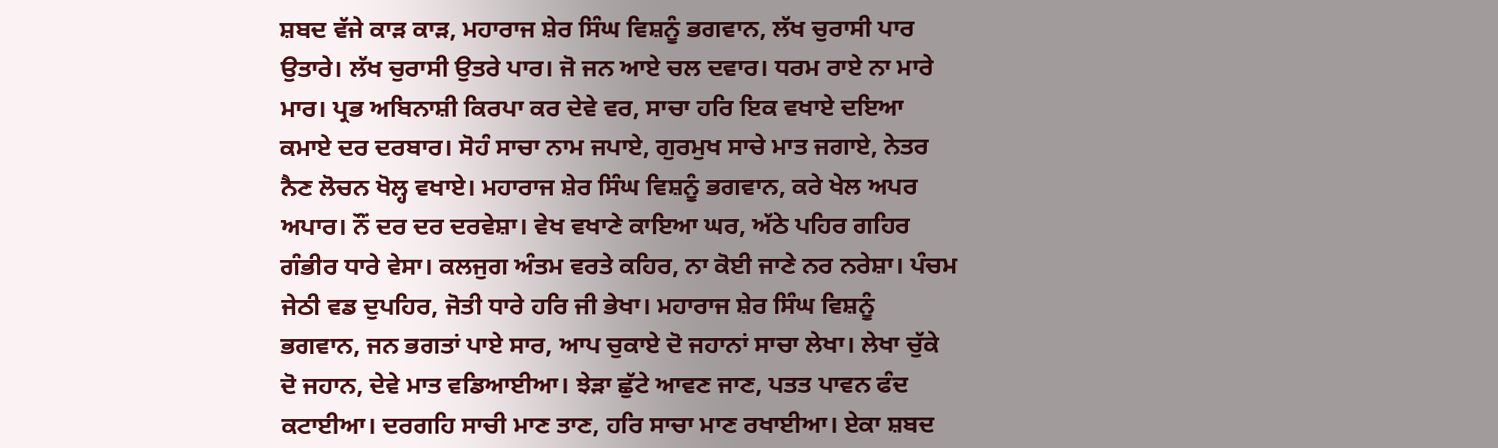ਸ਼ਬਦ ਵੱਜੇ ਕਾੜ ਕਾੜ, ਮਹਾਰਾਜ ਸ਼ੇਰ ਸਿੰਘ ਵਿਸ਼ਨੂੰ ਭਗਵਾਨ, ਲੱਖ ਚੁਰਾਸੀ ਪਾਰ ਉਤਾਰੇ। ਲੱਖ ਚੁਰਾਸੀ ਉਤਰੇ ਪਾਰ। ਜੋ ਜਨ ਆਏ ਚਲ ਦਵਾਰ। ਧਰਮ ਰਾਏ ਨਾ ਮਾਰੇ ਮਾਰ। ਪ੍ਰਭ ਅਬਿਨਾਸ਼ੀ ਕਿਰਪਾ ਕਰ ਦੇਵੇ ਵਰ, ਸਾਚਾ ਹਰਿ ਇਕ ਵਖਾਏ ਦਇਆ ਕਮਾਏ ਦਰ ਦਰਬਾਰ। ਸੋਹੰ ਸਾਚਾ ਨਾਮ ਜਪਾਏ, ਗੁਰਮੁਖ ਸਾਚੇ ਮਾਤ ਜਗਾਏ, ਨੇਤਰ ਨੈਣ ਲੋਚਨ ਖੋਲ੍ਹ ਵਖਾਏ। ਮਹਾਰਾਜ ਸ਼ੇਰ ਸਿੰਘ ਵਿਸ਼ਨੂੰ ਭਗਵਾਨ, ਕਰੇ ਖੇਲ ਅਪਰ ਅਪਾਰ। ਨੌਂ ਦਰ ਦਰ ਦਰਵੇਸ਼ਾ। ਵੇਖ ਵਖਾਣੇ ਕਾਇਆ ਘਰ, ਅੱਠੇ ਪਹਿਰ ਗਹਿਰ ਗੰਭੀਰ ਧਾਰੇ ਵੇਸਾ। ਕਲਜੁਗ ਅੰਤਮ ਵਰਤੇ ਕਹਿਰ, ਨਾ ਕੋਈ ਜਾਣੇ ਨਰ ਨਰੇਸ਼ਾ। ਪੰਚਮ ਜੇਠੀ ਵਡ ਦੁਪਹਿਰ, ਜੋਤੀ ਧਾਰੇ ਹਰਿ ਜੀ ਭੇਖਾ। ਮਹਾਰਾਜ ਸ਼ੇਰ ਸਿੰਘ ਵਿਸ਼ਨੂੰ ਭਗਵਾਨ, ਜਨ ਭਗਤਾਂ ਪਾਏ ਸਾਰ, ਆਪ ਚੁਕਾਏ ਦੋ ਜਹਾਨਾਂ ਸਾਚਾ ਲੇਖਾ। ਲੇਖਾ ਚੁੱਕੇ ਦੋ ਜਹਾਨ, ਦੇਵੇ ਮਾਤ ਵਡਿਆਈਆ। ਝੇੜਾ ਛੁੱਟੇ ਆਵਣ ਜਾਣ, ਪਤਤ ਪਾਵਨ ਫੰਦ ਕਟਾਈਆ। ਦਰਗਹਿ ਸਾਚੀ ਮਾਣ ਤਾਣ, ਹਰਿ ਸਾਚਾ ਮਾਣ ਰਖਾਈਆ। ਏਕਾ ਸ਼ਬਦ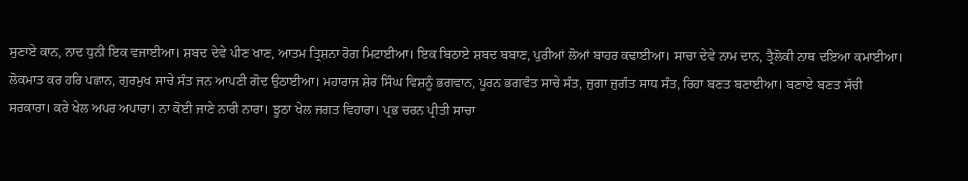ਸੁਣਾਏ ਕਾਨ, ਨਾਦ ਧੁਨੀ ਇਕ ਵਜਾਈਆ। ਸ਼ਬਦ ਦੇਵੇ ਪੀਣ ਖਾਣ, ਆਤਮ ਤ੍ਰਿਸ਼ਨਾ ਰੋਗ ਮਿਟਾਈਆ। ਇਕ ਬਿਠਾਏ ਸ਼ਬਦ ਬਬਾਣ, ਪੁਰੀਆਂ ਲੋਆਂ ਬਾਹਰ ਕਢਾਈਆ। ਸਾਚਾ ਦੇਵੇ ਨਾਮ ਦਾਨ, ਤ੍ਰੈਲੋਕੀ ਨਾਥ ਦਇਆ ਕਮਾਈਆ। ਲੋਕਮਾਤ ਕਰ ਹਰਿ ਪਛਾਨ, ਗੁਰਮੁਖ ਸਾਚੇ ਸੰਤ ਜਨ ਆਪਣੀ ਗੋਦ ਉਠਾਈਆ। ਮਹਾਰਾਜ ਸ਼ੇਰ ਸਿੰਘ ਵਿਸ਼ਨੂੰ ਭਗਵਾਨ, ਪੂਰਨ ਭਗਵੰਤ ਸਾਚੇ ਸੰਤ, ਜੁਗਾ ਜੁਗੰਤ ਸਾਧ ਸੰਤ, ਰਿਹਾ ਬਣਤ ਬਣਾਈਆ। ਬਣਾਏ ਬਣਤ ਸੱਚੀ ਸਰਕਾਰਾ। ਕਰੇ ਖੇਲ ਅਪਰ ਅਪਾਰਾ। ਨਾ ਕੋਈ ਜਾਣੇ ਨਾਰੀ ਨਾਰਾ। ਝੂਠਾ ਖੇਲ ਜਗਤ ਵਿਹਾਰਾ। ਪ੍ਰਭ ਚਰਨ ਪ੍ਰੀਤੀ ਸਾਚਾ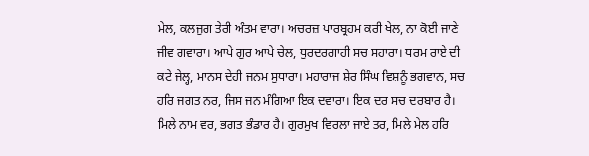ਮੇਲ, ਕਲਜੁਗ ਤੇਰੀ ਅੰਤਮ ਵਾਰਾ। ਅਚਰਜ਼ ਪਾਰਬ੍ਰਹਮ ਕਰੀ ਖੇਲ, ਨਾ ਕੋਈ ਜਾਣੇ ਜੀਵ ਗਵਾਰਾ। ਆਪੇ ਗੁਰ ਆਪੇ ਚੇਲ, ਧੁਰਦਰਗਾਹੀ ਸਚ ਸਹਾਰਾ। ਧਰਮ ਰਾਏ ਦੀ ਕਟੇ ਜੇਲ੍ਹ, ਮਾਨਸ ਦੇਹੀ ਜਨਮ ਸੁਧਾਰਾ। ਮਹਾਰਾਜ ਸ਼ੇਰ ਸਿੰਘ ਵਿਸ਼ਨੂੰ ਭਗਵਾਨ, ਸਚ ਹਰਿ ਜਗਤ ਨਰ, ਜਿਸ ਜਨ ਮੰਗਿਆ ਇਕ ਦਵਾਰਾ। ਇਕ ਦਰ ਸਚ ਦਰਬਾਰ ਹੈ। ਮਿਲੇ ਨਾਮ ਵਰ, ਭਗਤ ਭੰਡਾਰ ਹੈ। ਗੁਰਮੁਖ ਵਿਰਲਾ ਜਾਏ ਤਰ, ਮਿਲੇ ਮੇਲ ਹਰਿ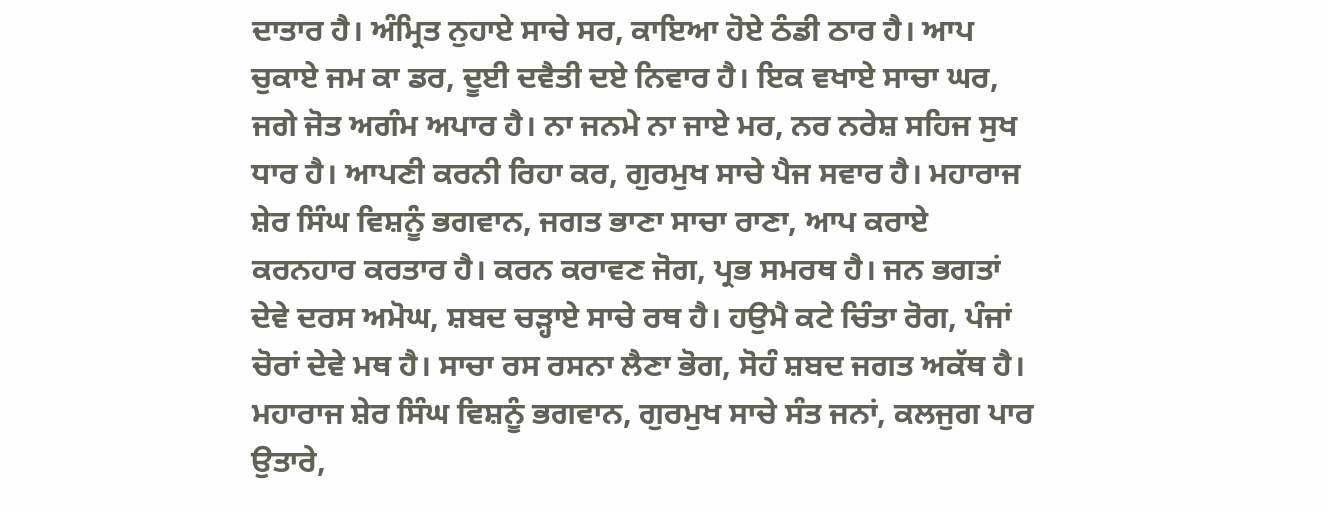ਦਾਤਾਰ ਹੈ। ਅੰਮ੍ਰਿਤ ਨੁਹਾਏ ਸਾਚੇ ਸਰ, ਕਾਇਆ ਹੋਏ ਠੰਡੀ ਠਾਰ ਹੈ। ਆਪ ਚੁਕਾਏ ਜਮ ਕਾ ਡਰ, ਦੂਈ ਦਵੈਤੀ ਦਏ ਨਿਵਾਰ ਹੈ। ਇਕ ਵਖਾਏ ਸਾਚਾ ਘਰ, ਜਗੇ ਜੋਤ ਅਗੰਮ ਅਪਾਰ ਹੈ। ਨਾ ਜਨਮੇ ਨਾ ਜਾਏ ਮਰ, ਨਰ ਨਰੇਸ਼ ਸਹਿਜ ਸੁਖ ਧਾਰ ਹੈ। ਆਪਣੀ ਕਰਨੀ ਰਿਹਾ ਕਰ, ਗੁਰਮੁਖ ਸਾਚੇ ਪੈਜ ਸਵਾਰ ਹੈ। ਮਹਾਰਾਜ ਸ਼ੇਰ ਸਿੰਘ ਵਿਸ਼ਨੂੰ ਭਗਵਾਨ, ਜਗਤ ਭਾਣਾ ਸਾਚਾ ਰਾਣਾ, ਆਪ ਕਰਾਏ ਕਰਨਹਾਰ ਕਰਤਾਰ ਹੈ। ਕਰਨ ਕਰਾਵਣ ਜੋਗ, ਪ੍ਰਭ ਸਮਰਥ ਹੈ। ਜਨ ਭਗਤਾਂ ਦੇਵੇ ਦਰਸ ਅਮੋਘ, ਸ਼ਬਦ ਚੜ੍ਹਾਏ ਸਾਚੇ ਰਥ ਹੈ। ਹਉਮੈ ਕਟੇ ਚਿੰਤਾ ਰੋਗ, ਪੰਜਾਂ ਚੋਰਾਂ ਦੇਵੇ ਮਥ ਹੈ। ਸਾਚਾ ਰਸ ਰਸਨਾ ਲੈਣਾ ਭੋਗ, ਸੋਹੰ ਸ਼ਬਦ ਜਗਤ ਅਕੱਥ ਹੈ। ਮਹਾਰਾਜ ਸ਼ੇਰ ਸਿੰਘ ਵਿਸ਼ਨੂੰ ਭਗਵਾਨ, ਗੁਰਮੁਖ ਸਾਚੇ ਸੰਤ ਜਨਾਂ, ਕਲਜੁਗ ਪਾਰ ਉਤਾਰੇ,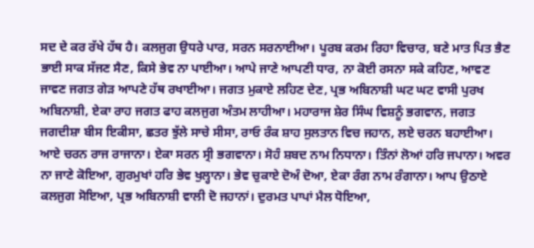ਸਦ ਦੇ ਕਰ ਰੱਖੇ ਹੱਥ ਹੈ। ਕਲਜੁਗ ਉਧਰੇ ਪਾਰ, ਸਰਨ ਸਰਨਾਈਆ। ਪੂਰਬ ਕਰਮ ਰਿਹਾ ਵਿਚਾਰ, ਬਣੇ ਮਾਤ ਪਿਤ ਭੈਣ ਭਾਈ ਸਾਕ ਸੱਜਣ ਸੈਣ, ਕਿਸੇ ਭੇਵ ਨਾ ਪਾਈਆ। ਆਪੇ ਜਾਣੇ ਆਪਣੀ ਧਾਰ, ਨਾ ਕੋਈ ਰਸਨਾ ਸਕੇ ਕਹਿਣ, ਆਵਣ ਜਾਵਣ ਜਗਤ ਗੇੜ ਆਪਣੇ ਹੱਥ ਰਖਾਈਆ। ਜਗਤ ਮੁਕਾਏ ਲਹਿਣ ਦੇਣ, ਪ੍ਰਭ ਅਬਿਨਾਸ਼ੀ ਘਟ ਘਟ ਵਾਸੀ ਪੁਰਖ ਅਬਿਨਾਸ਼ੀ, ਏਕਾ ਰਾਹ ਜਗਤ ਫਾਹ ਕਲਜੁਗ ਅੰਤਮ ਲਾਹੀਆ। ਮਹਾਰਾਜ ਸ਼ੇਰ ਸਿੰਘ ਵਿਸ਼ਨੂੰ ਭਗਵਾਨ, ਜਗਤ ਜਗਦੀਸ਼ਾ ਬੀਸ ਇਕੀਸਾ, ਛਤਰ ਝੁੱਲੇ ਸਾਚੇ ਸੀਸਾ, ਰਾਓ ਰੰਕ ਸ਼ਾਹ ਸੁਲਤਾਨ ਵਿਚ ਜਹਾਨ, ਲਏ ਚਰਨ ਬਹਾਈਆ। ਆਏ ਚਰਨ ਰਾਜ ਰਾਜਾਨਾ। ਏਕਾ ਸਰਨ ਸ੍ਰੀ ਭਗਵਾਨਾ। ਸੋਹੰ ਸ਼ਬਦ ਨਾਮ ਨਿਧਾਨਾ। ਤਿੰਨਾਂ ਲੋਆਂ ਹਰਿ ਜਪਾਨਾ। ਅਵਰ ਨਾ ਜਾਣੇ ਕੋਇਆ, ਗੁਰਮੁਖਾਂ ਹਰਿ ਭੇਵ ਖੁਲ੍ਹਾਨਾ। ਭੇਵ ਚੁਕਾਏ ਦੋਅੰ ਦੋਆ, ਏਕਾ ਰੰਗ ਨਾਮ ਰੰਗਾਨਾ। ਆਪ ਉਠਾਏ ਕਲਜੁਗ ਸੋਇਆ, ਪ੍ਰਭ ਅਬਿਨਾਸ਼ੀ ਵਾਲੀ ਦੋ ਜਹਾਨਾਂ। ਦੁਰਮਤ ਪਾਪਾਂ ਮੈਲ ਧੋਇਆ,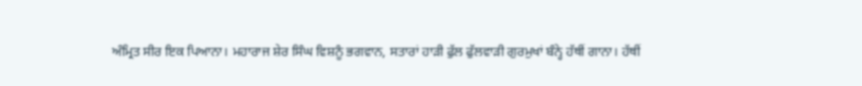ਅੰਮ੍ਰਿਤ ਸੀਰ ਇਕ ਪਿਆਨਾ। ਮਹਾਰਾਜ ਸ਼ੇਰ ਸਿੰਘ ਵਿਸ਼ਨੂੰ ਭਗਵਾਨ, ਸਤਾਰਾਂ ਹਾੜੀ ਫੁੱਲ ਫੁੱਲਵਾੜੀ ਗੁਰਮੁਖਾਂ ਬੰਨ੍ਹੇ ਹੱਥੀਂ ਗਾਨਾ। ਹੱਥੀਂ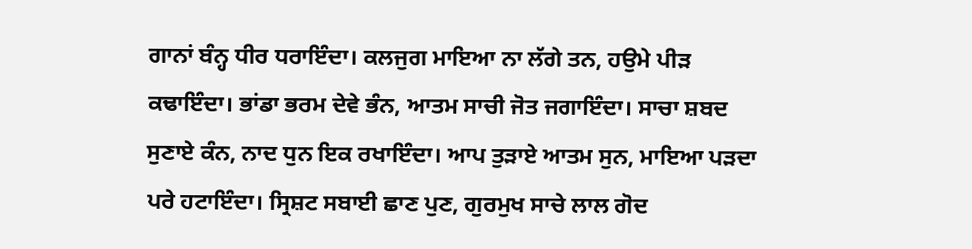ਗਾਨਾਂ ਬੰਨ੍ਹ ਧੀਰ ਧਰਾਇੰਦਾ। ਕਲਜੁਗ ਮਾਇਆ ਨਾ ਲੱਗੇ ਤਨ, ਹਉਮੇ ਪੀੜ ਕਢਾਇੰਦਾ। ਭਾਂਡਾ ਭਰਮ ਦੇਵੇ ਭੰਨ, ਆਤਮ ਸਾਚੀ ਜੋਤ ਜਗਾਇੰਦਾ। ਸਾਚਾ ਸ਼ਬਦ ਸੁਣਾਏ ਕੰਨ, ਨਾਦ ਧੁਨ ਇਕ ਰਖਾਇੰਦਾ। ਆਪ ਤੁੜਾਏ ਆਤਮ ਸੁਨ, ਮਾਇਆ ਪੜਦਾ ਪਰੇ ਹਟਾਇੰਦਾ। ਸ੍ਰਿਸ਼ਟ ਸਬਾਈ ਛਾਣ ਪੁਣ, ਗੁਰਮੁਖ ਸਾਚੇ ਲਾਲ ਗੋਦ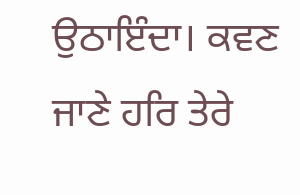ਉਠਾਇੰਦਾ। ਕਵਣ ਜਾਣੇ ਹਰਿ ਤੇਰੇ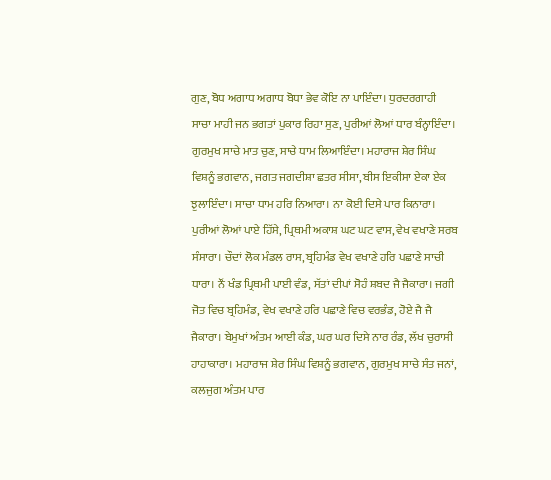ਗੁਣ, ਬੋਧ ਅਗਾਧ ਅਗਾਧ ਬੋਧਾ ਭੇਵ ਕੋਇ ਨਾ ਪਾਇੰਦਾ। ਧੁਰਦਰਗਾਹੀ ਸਾਚਾ ਮਾਹੀ ਜਨ ਭਗਤਾਂ ਪੁਕਾਰ ਰਿਹਾ ਸੁਣ, ਪੁਰੀਆਂ ਲੋਆਂ ਧਾਰ ਬੰਨ੍ਹਾਇੰਦਾ। ਗੁਰਮੁਖ ਸਾਚੇ ਮਾਤ ਚੁਣ, ਸਾਚੇ ਧਾਮ ਲਿਆਇੰਦਾ। ਮਹਾਰਾਜ ਸ਼ੇਰ ਸਿੰਘ ਵਿਸ਼ਨੂੰ ਭਗਵਾਨ, ਜਗਤ ਜਗਦੀਸ਼ਾ ਛਤਰ ਸੀਸਾ, ਬੀਸ ਇਕੀਸਾ ਏਕਾ ਏਕ ਝੁਲਾਇੰਦਾ। ਸਾਚਾ ਧਾਮ ਹਰਿ ਨਿਆਰਾ। ਨਾ ਕੋਈ ਦਿਸੇ ਪਾਰ ਕਿਨਾਰਾ। ਪੁਰੀਆਂ ਲੋਆਂ ਪਾਏ ਹਿੱਸੇ, ਪ੍ਰਿਥਮੀ ਅਕਾਸ਼ ਘਟ ਘਟ ਵਾਸ, ਵੇਖ ਵਖਾਣੇ ਸਰਬ ਸੰਸਾਰਾ। ਚੌਦਾਂ ਲੋਕ ਮੰਡਲ ਰਾਸ, ਬ੍ਰਹਿਮੰਡ ਵੇਖ ਵਖਾਣੇ ਹਰਿ ਪਛਾਣੇ ਸਾਚੀ ਧਾਰਾ। ਨੌਂ ਖੰਡ ਪ੍ਰਿਥਮੀ ਪਾਈ ਵੰਡ, ਸੱਤਾਂ ਦੀਪਾਂ ਸੋਹੰ ਸ਼ਬਦ ਜੈ ਜੈਕਾਰਾ। ਜਗੀ ਜੋਤ ਵਿਚ ਬ੍ਰਹਿਮੰਡ, ਵੇਖ ਵਖਾਣੇ ਹਰਿ ਪਛਾਣੇ ਵਿਚ ਵਰਭੰਡ, ਹੋਏ ਜੈ ਜੈ ਜੈਕਾਰਾ। ਬੇਮੁਖਾਂ ਅੰਤਮ ਆਈ ਕੰਡ, ਘਰ ਘਰ ਦਿਸੇ ਨਾਰ ਰੰਡ, ਲੱਖ ਚੁਰਾਸੀ ਹਾਹਾਕਾਰਾ। ਮਹਾਰਾਜ ਸ਼ੇਰ ਸਿੰਘ ਵਿਸ਼ਨੂੰ ਭਗਵਾਨ, ਗੁਰਮੁਖ ਸਾਚੇ ਸੰਤ ਜਨਾਂ, ਕਲਜੁਗ ਅੰਤਮ ਪਾਰ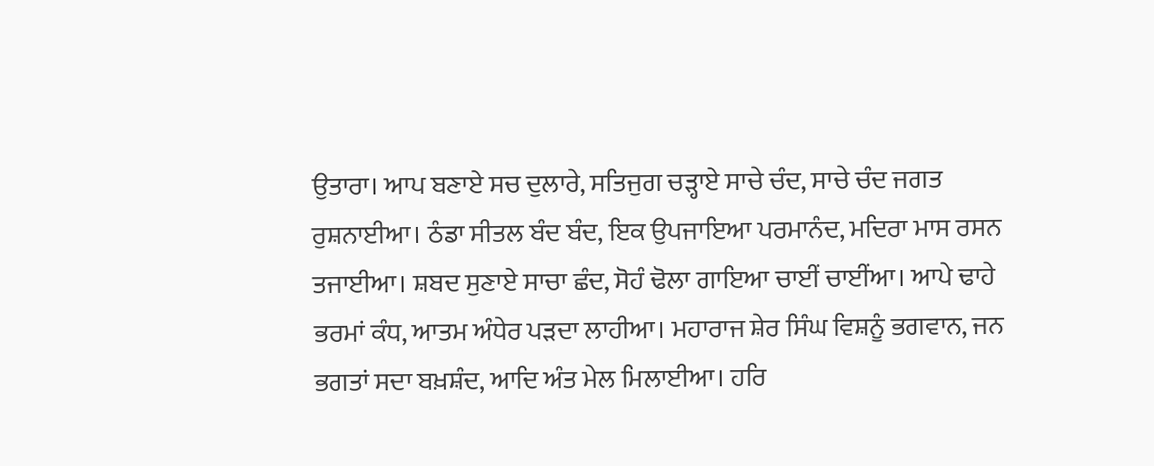ਉਤਾਰਾ। ਆਪ ਬਣਾਏ ਸਚ ਦੁਲਾਰੇ, ਸਤਿਜੁਗ ਚੜ੍ਹਾਏ ਸਾਚੇ ਚੰਦ, ਸਾਚੇ ਚੰਦ ਜਗਤ ਰੁਸ਼ਨਾਈਆ। ਠੰਡਾ ਸੀਤਲ ਬੰਦ ਬੰਦ, ਇਕ ਉਪਜਾਇਆ ਪਰਮਾਨੰਦ, ਮਦਿਰਾ ਮਾਸ ਰਸਨ ਤਜਾਈਆ। ਸ਼ਬਦ ਸੁਣਾਏ ਸਾਚਾ ਛੰਦ, ਸੋਹੰ ਢੋਲਾ ਗਾਇਆ ਚਾਈਂ ਚਾਈਂਆ। ਆਪੇ ਢਾਹੇ ਭਰਮਾਂ ਕੰਧ, ਆਤਮ ਅੰਧੇਰ ਪੜਦਾ ਲਾਹੀਆ। ਮਹਾਰਾਜ ਸ਼ੇਰ ਸਿੰਘ ਵਿਸ਼ਨੂੰ ਭਗਵਾਨ, ਜਨ ਭਗਤਾਂ ਸਦਾ ਬਖ਼ਸ਼ੰਦ, ਆਦਿ ਅੰਤ ਮੇਲ ਮਿਲਾਈਆ। ਹਰਿ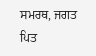ਸਮਰਥ, ਜਗਤ ਪਿਤ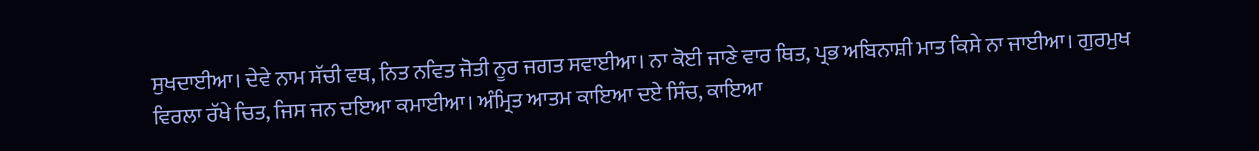ਸੁਖਦਾਈਆ। ਦੇਵੇ ਨਾਮ ਸੱਚੀ ਵਥ, ਨਿਤ ਨਵਿਤ ਜੋਤੀ ਨੂਰ ਜਗਤ ਸਵਾਈਆ। ਨਾ ਕੋਈ ਜਾਣੇ ਵਾਰ ਥਿਤ, ਪ੍ਰਭ ਅਬਿਨਾਸ਼ੀ ਮਾਤ ਕਿਸੇ ਨਾ ਜਾਈਆ। ਗੁਰਮੁਖ ਵਿਰਲਾ ਰੱਖੇ ਚਿਤ, ਜਿਸ ਜਨ ਦਇਆ ਕਮਾਈਆ। ਅੰਮ੍ਰਿਤ ਆਤਮ ਕਾਇਆ ਦਏ ਸਿੰਚ, ਕਾਇਆ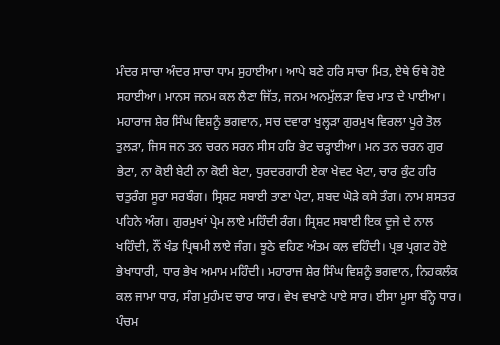ਮੰਦਰ ਸਾਚਾ ਅੰਦਰ ਸਾਚਾ ਧਾਮ ਸੁਹਾਈਆ। ਆਪੇ ਬਣੇ ਹਰਿ ਸਾਚਾ ਮਿਤ, ਏਥੇ ਓਥੇ ਹੋਏ ਸਹਾਈਆ। ਮਾਨਸ ਜਨਮ ਕਲ ਲੈਣਾ ਜਿੱਤ, ਜਨਮ ਅਨਮੁੱਲੜਾ ਵਿਚ ਮਾਤ ਦੇ ਪਾਈਆ। ਮਹਾਰਾਜ ਸ਼ੇਰ ਸਿੰਘ ਵਿਸ਼ਨੂੰ ਭਗਵਾਨ, ਸਚ ਦਵਾਰਾ ਖੁਲ੍ਹੜਾ ਗੁਰਮੁਖ ਵਿਰਲਾ ਪੂਰੇ ਤੋਲ ਤੁਲੜਾ, ਜਿਸ ਜਨ ਤਨ ਚਰਨ ਸਰਨ ਸੀਸ ਹਰਿ ਭੇਟ ਚੜ੍ਹਾਈਆ। ਮਨ ਤਨ ਚਰਨ ਗੁਰ ਭੇਟਾ, ਨਾ ਕੋਈ ਬੇਟੀ ਨਾ ਕੋਈ ਬੇਟਾ, ਧੁਰਦਰਗਾਹੀ ਏਕਾ ਖੇਵਟ ਖੇਟਾ, ਚਾਰ ਕੁੰਟ ਹਰਿ ਚਤੁਰੰਗ ਸੂਰਾ ਸਰਬੰਗ। ਸ੍ਰਿਸ਼ਟ ਸਬਾਈ ਤਾਣਾ ਪੇਟਾ, ਸ਼ਬਦ ਘੋੜੇ ਕਸੇ ਤੰਗ। ਨਾਮ ਸ਼ਸਤਰ ਪਹਿਨੇ ਅੰਗ। ਗੁਰਮੁਖਾਂ ਪ੍ਰੇਮ ਲਾਏ ਮਹਿੰਦੀ ਰੰਗ। ਸ੍ਰਿਸ਼ਟ ਸਬਾਈ ਇਕ ਦੂਜੇ ਦੇ ਨਾਲ ਖਹਿੰਦੀ, ਨੌਂ ਖੰਡ ਪ੍ਰਿਥਮੀ ਲਾਏ ਜੰਗ। ਝੂਠੇ ਵਹਿਣ ਅੰਤਮ ਕਲ ਵਹਿੰਦੀ। ਪ੍ਰਭ ਪ੍ਰਗਟ ਹੋਏ ਭੇਖਾਧਾਰੀ, ਧਾਰ ਭੇਖ ਅਮਾਮ ਮਹਿੰਦੀ। ਮਹਾਰਾਜ ਸ਼ੇਰ ਸਿੰਘ ਵਿਸ਼ਨੂੰ ਭਗਵਾਨ, ਨਿਹਕਲੰਕ ਕਲ ਜਾਮਾ ਧਾਰ, ਸੰਗ ਮੁਹੰਮਦ ਚਾਰ ਯਾਰ। ਵੇਖ ਵਖਾਣੇ ਪਾਏ ਸਾਰ। ਈਸਾ ਮੂਸਾ ਬੰਨ੍ਹੇ ਧਾਰ। ਪੰਚਮ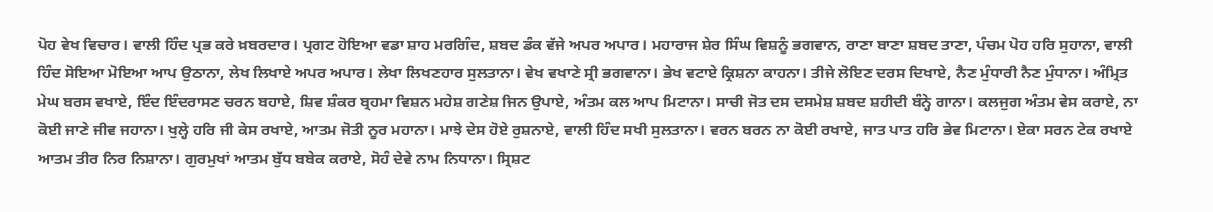ਪੋਹ ਵੇਖ ਵਿਚਾਰ। ਵਾਲੀ ਹਿੰਦ ਪ੍ਰਭ ਕਰੇ ਖ਼ਬਰਦਾਰ। ਪ੍ਰਗਟ ਹੋਇਆ ਵਡਾ ਸ਼ਾਹ ਮਰਗਿੰਦ, ਸ਼ਬਦ ਡੰਕ ਵੱਜੇ ਅਪਰ ਅਪਾਰ। ਮਹਾਰਾਜ ਸ਼ੇਰ ਸਿੰਘ ਵਿਸ਼ਨੂੰ ਭਗਵਾਨ, ਰਾਣਾ ਬਾਣਾ ਸ਼ਬਦ ਤਾਣਾ, ਪੰਚਮ ਪੋਹ ਹਰਿ ਸੁਹਾਨਾ, ਵਾਲੀ ਹਿੰਦ ਸੋਇਆ ਮੋਇਆ ਆਪ ਉਠਾਨਾ, ਲੇਖ ਲਿਖਾਏ ਅਪਰ ਅਪਾਰ। ਲੇਖਾ ਲਿਖਣਹਾਰ ਸੁਲਤਾਨਾ। ਵੇਖ ਵਖਾਣੇ ਸ੍ਰੀ ਭਗਵਾਨਾ। ਭੇਖ ਵਟਾਏ ਕ੍ਰਿਸ਼ਨਾ ਕਾਹਨਾ। ਤੀਜੇ ਲੋਇਣ ਦਰਸ ਦਿਖਾਏ, ਨੈਣ ਮੁੰਧਾਰੀ ਨੈਣ ਮੁੰਧਾਨਾ। ਅੰਮ੍ਰਿਤ ਮੇਘ ਬਰਸ ਵਖਾਏ, ਇੰਦ ਇੰਦਰਾਸਣ ਚਰਨ ਬਹਾਏ, ਸ਼ਿਵ ਸ਼ੰਕਰ ਬ੍ਰਹਮਾ ਵਿਸ਼ਨ ਮਹੇਸ਼ ਗਣੇਸ਼ ਜਿਨ ਉਪਾਏ, ਅੰਤਮ ਕਲ ਆਪ ਮਿਟਾਨਾ। ਸਾਚੀ ਜੋਤ ਦਸ ਦਸਮੇਸ਼ ਸ਼ਬਦ ਸ਼ਹੀਦੀ ਬੰਨ੍ਹੇ ਗਾਨਾ। ਕਲਜੁਗ ਅੰਤਮ ਵੇਸ ਕਰਾਏ, ਨਾ ਕੋਈ ਜਾਣੇ ਜੀਵ ਜਹਾਨਾ। ਖੁਲ੍ਹੇ ਹਰਿ ਜੀ ਕੇਸ ਰਖਾਏ, ਆਤਮ ਜੋਤੀ ਨੂਰ ਮਹਾਨਾ। ਮਾਝੇ ਦੇਸ ਹੋਏ ਰੁਸ਼ਨਾਏ, ਵਾਲੀ ਹਿੰਦ ਸਖੀ ਸੁਲਤਾਨਾ। ਵਰਨ ਬਰਨ ਨਾ ਕੋਈ ਰਖਾਏ, ਜਾਤ ਪਾਤ ਹਰਿ ਭੇਵ ਮਿਟਾਨਾ। ਏਕਾ ਸਰਨ ਟੇਕ ਰਖਾਏ ਆਤਮ ਤੀਰ ਨਿਰ ਨਿਸ਼ਾਨਾ। ਗੁਰਮੁਖਾਂ ਆਤਮ ਬੁੱਧ ਬਬੇਕ ਕਰਾਏ, ਸੋਹੰ ਦੇਵੇ ਨਾਮ ਨਿਧਾਨਾ। ਸ੍ਰਿਸ਼ਟ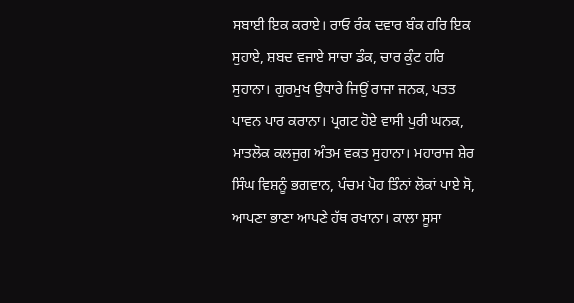ਸਬਾਈ ਇਕ ਕਰਾਏ। ਰਾਓ ਰੰਕ ਦਵਾਰ ਬੰਕ ਹਰਿ ਇਕ ਸੁਹਾਏ, ਸ਼ਬਦ ਵਜਾਏ ਸਾਚਾ ਡੰਕ, ਚਾਰ ਕੁੰਟ ਹਰਿ ਸੁਹਾਨਾ। ਗੁਰਮੁਖ ਉਧਾਰੇ ਜਿਉਂ ਰਾਜਾ ਜਨਕ, ਪਤਤ ਪਾਵਨ ਪਾਰ ਕਰਾਨਾ। ਪ੍ਰਗਟ ਹੋਏ ਵਾਸੀ ਪੁਰੀ ਘਨਕ, ਮਾਤਲੋਕ ਕਲਜੁਗ ਅੰਤਮ ਵਕਤ ਸੁਹਾਨਾ। ਮਹਾਰਾਜ ਸ਼ੇਰ ਸਿੰਘ ਵਿਸ਼ਨੂੰ ਭਗਵਾਨ, ਪੰਚਮ ਪੋਹ ਤਿੰਨਾਂ ਲੋਕਾਂ ਪਾਏ ਸੋ, ਆਪਣਾ ਭਾਣਾ ਆਪਣੇ ਹੱਥ ਰਖਾਨਾ। ਕਾਲਾ ਸੂਸਾ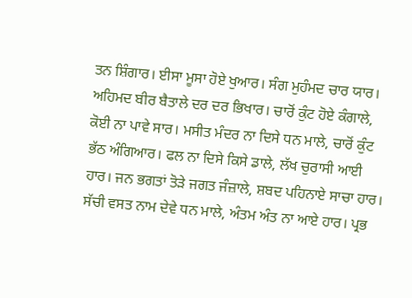ਤਨ ਸ਼ਿੰਗਾਰ। ਈਸਾ ਮੂਸਾ ਹੋਏ ਖੁਆਰ। ਸੰਗ ਮੁਹੰਮਦ ਚਾਰ ਯਾਰ। ਅਹਿਮਦ ਬੀਰ ਬੈਤਾਲੇ ਦਰ ਦਰ ਭਿਖਾਰ। ਚਾਰੋਂ ਕੁੰਟ ਹੋਏ ਕੰਗਾਲੇ, ਕੋਈ ਨਾ ਪਾਵੇ ਸਾਰ। ਮਸੀਤ ਮੰਦਰ ਨਾ ਦਿਸੇ ਧਨ ਮਾਲੇ, ਚਾਰੋਂ ਕੁੰਟ ਭੱਠ ਅੰਗਿਆਰ। ਫਲ ਨਾ ਦਿਸੇ ਕਿਸੇ ਡਾਲੇ, ਲੱਖ ਚੁਰਾਸੀ ਆਈ ਹਾਰ। ਜਨ ਭਗਤਾਂ ਤੋੜੇ ਜਗਤ ਜੰਜ਼ਾਲੇ, ਸ਼ਬਦ ਪਹਿਨਾਏ ਸਾਚਾ ਹਾਰ। ਸੱਚੀ ਵਸਤ ਨਾਮ ਦੇਵੇ ਧਨ ਮਾਲੇ, ਅੰਤਮ ਅੰਤ ਨਾ ਆਏ ਹਾਰ। ਪ੍ਰਭ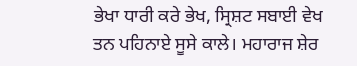ਭੇਖਾ ਧਾਰੀ ਕਰੇ ਭੇਖ, ਸ੍ਰਿਸ਼ਟ ਸਬਾਈ ਵੇਖ ਤਨ ਪਹਿਨਾਏ ਸੂਸੇ ਕਾਲੇ। ਮਹਾਰਾਜ ਸ਼ੇਰ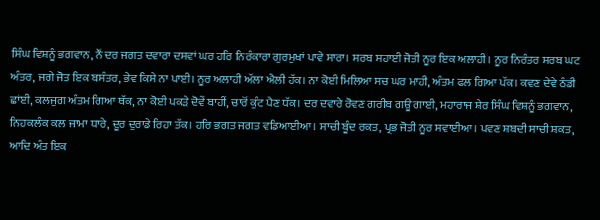ਸਿੰਘ ਵਿਸ਼ਨੂੰ ਭਗਵਾਨ, ਨੌਂ ਦਰ ਜਗਤ ਦਵਾਰਾ ਦਸਵਾਂ ਘਰ ਹਰਿ ਨਿਰੰਕਾਰਾ ਗੁਰਮੁਖਾਂ ਪਾਵੇ ਸਾਰਾ। ਸਰਬ ਸਹਾਈ ਜੋਤੀ ਨੂਰ ਇਕ ਅਲਾਹੀ। ਨੂਰ ਨਿਰੰਤਰ ਸਰਬ ਘਟ ਅੰਤਰ, ਜਗੇ ਜੋਤ ਇਕ ਬਸੰਤਰ, ਭੇਵ ਕਿਸੇ ਨਾ ਪਾਈ। ਨੂਰ ਅਲਾਹੀ ਅੱਲਾ ਐਲੀ ਹੱਕ। ਨਾ ਕੋਈ ਮਿਲਿਆ ਸਚ ਘਰ ਮਾਹੀ, ਅੰਤਮ ਫਲ ਗਿਆ ਪੱਕ। ਕਵਣ ਦੇਵੇ ਠੰਡੀ ਛਾਂਈ, ਕਲਜੁਗ ਅੰਤਮ ਗਿਆ ਥੱਕ, ਨਾ ਕੋਈ ਪਕੜੇ ਦੋਵੇਂ ਬਾਹੀਂ, ਚਾਰੋਂ ਕੁੰਟ ਪੈਣ ਧੱਕ। ਦਰ ਦਵਾਰੇ ਰੋਵਣ ਗਰੀਬ ਗਊ ਗਾਈ, ਮਹਾਰਾਜ ਸ਼ੇਰ ਸਿੰਘ ਵਿਸ਼ਨੂੰ ਭਗਵਾਨ, ਨਿਹਕਲੰਕ ਕਲ ਜਾਮਾ ਧਾਰੇ, ਦੂਰ ਦੁਰਾਡੇ ਰਿਹਾ ਤੱਕ। ਹਰਿ ਭਗਤ ਜਗਤ ਵਡਿਆਈਆ। ਸਾਚੀ ਬੂੰਦ ਰਕਤ, ਪ੍ਰਭ ਜੋਤੀ ਨੂਰ ਸਵਾਈਆ। ਪਵਣ ਸ਼ਬਦੀ ਸਾਚੀ ਸ਼ਕਤ, ਆਦਿ ਅੰਤ ਇਕ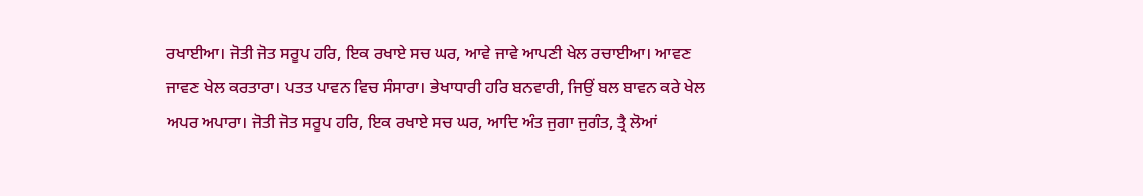ਰਖਾਈਆ। ਜੋਤੀ ਜੋਤ ਸਰੂਪ ਹਰਿ, ਇਕ ਰਖਾਏ ਸਚ ਘਰ, ਆਵੇ ਜਾਵੇ ਆਪਣੀ ਖੇਲ ਰਚਾਈਆ। ਆਵਣ ਜਾਵਣ ਖੇਲ ਕਰਤਾਰਾ। ਪਤਤ ਪਾਵਨ ਵਿਚ ਸੰਸਾਰਾ। ਭੇਖਾਧਾਰੀ ਹਰਿ ਬਨਵਾਰੀ, ਜਿਉਂ ਬਲ ਬਾਵਨ ਕਰੇ ਖੇਲ ਅਪਰ ਅਪਾਰਾ। ਜੋਤੀ ਜੋਤ ਸਰੂਪ ਹਰਿ, ਇਕ ਰਖਾਏ ਸਚ ਘਰ, ਆਦਿ ਅੰਤ ਜੁਗਾ ਜੁਗੰਤ, ਤ੍ਰੈ ਲੋਆਂ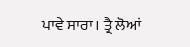ਪਾਵੇ ਸਾਰਾ। ਤ੍ਰੈ ਲੋਆਂ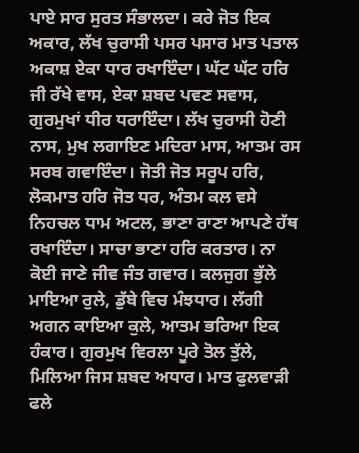ਪਾਏ ਸਾਰ ਸੁਰਤ ਸੰਭਾਲਦਾ। ਕਰੇ ਜੋਤ ਇਕ ਅਕਾਰ, ਲੱਖ ਚੁਰਾਸੀ ਪਸਰ ਪਸਾਰ ਮਾਤ ਪਤਾਲ ਅਕਾਸ਼ ਏਕਾ ਧਾਰ ਰਖਾਇੰਦਾ। ਘੱਟ ਘੱਟ ਹਰਿ ਜੀ ਰੱਖੇ ਵਾਸ, ਏਕਾ ਸ਼ਬਦ ਪਵਣ ਸਵਾਸ, ਗੁਰਮੁਖਾਂ ਧੀਰ ਧਰਾਇੰਦਾ। ਲੱਖ ਚੁਰਾਸੀ ਹੋਣੀ ਨਾਸ, ਮੁਖ ਲਗਾਇਣ ਮਦਿਰਾ ਮਾਸ, ਆਤਮ ਰਸ ਸਰਬ ਗਵਾਇੰਦਾ। ਜੋਤੀ ਜੋਤ ਸਰੂਪ ਹਰਿ, ਲੋਕਮਾਤ ਹਰਿ ਜੋਤ ਧਰ, ਅੰਤਮ ਕਲ ਵਸੇ ਨਿਹਚਲ ਧਾਮ ਅਟਲ, ਭਾਣਾ ਰਾਣਾ ਆਪਣੇ ਹੱਥ ਰਖਾਇੰਦਾ। ਸਾਚਾ ਭਾਣਾ ਹਰਿ ਕਰਤਾਰ। ਨਾ ਕੋਈ ਜਾਣੇ ਜੀਵ ਜੰਤ ਗਵਾਰ। ਕਲਜੁਗ ਭੁੱਲੇ ਮਾਇਆ ਰੁਲੇ, ਡੁੱਬੇ ਵਿਚ ਮੰਝਧਾਰ। ਲੱਗੀ ਅਗਨ ਕਾਇਆ ਕੁਲੇ, ਆਤਮ ਭਰਿਆ ਇਕ ਹੰਕਾਰ। ਗੁਰਮੁਖ ਵਿਰਲਾ ਪੂਰੇ ਤੋਲ ਤੁੱਲੇ, ਮਿਲਿਆ ਜਿਸ ਸ਼ਬਦ ਅਧਾਰ। ਮਾਤ ਫੁਲਵਾੜੀ ਫਲੇ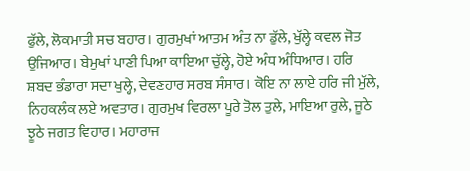ਫੁੱਲੇ, ਲੋਕਮਾਤੀ ਸਚ ਬਹਾਰ। ਗੁਰਮੁਖਾਂ ਆਤਮ ਅੰਤ ਨਾ ਡੁੱਲੇ, ਖੁੱਲ੍ਹੇ ਕਵਲ ਜੋਤ ਉਜਿਆਰ। ਬੇਮੁਖਾਂ ਪਾਣੀ ਪਿਆ ਕਾਇਆ ਚੁੱਲ੍ਹੇ, ਹੋਏ ਅੰਧ ਅੰਧਿਆਰ। ਹਰਿ ਸ਼ਬਦ ਭੰਡਾਰਾ ਸਦਾ ਖੁਲ੍ਹੇ, ਦੇਵਣਹਾਰ ਸਰਬ ਸੰਸਾਰ। ਕੋਇ ਨਾ ਲਾਏ ਹਰਿ ਜੀ ਮੁੱਲੇ, ਨਿਹਕਲੰਕ ਲਏ ਅਵਤਾਰ। ਗੁਰਮੁਖ ਵਿਰਲਾ ਪੂਰੇ ਤੋਲ ਤੁਲੇ, ਮਾਇਆ ਰੁਲੇ, ਜੂਠੇ ਝੂਠੇ ਜਗਤ ਵਿਹਾਰ। ਮਹਾਰਾਜ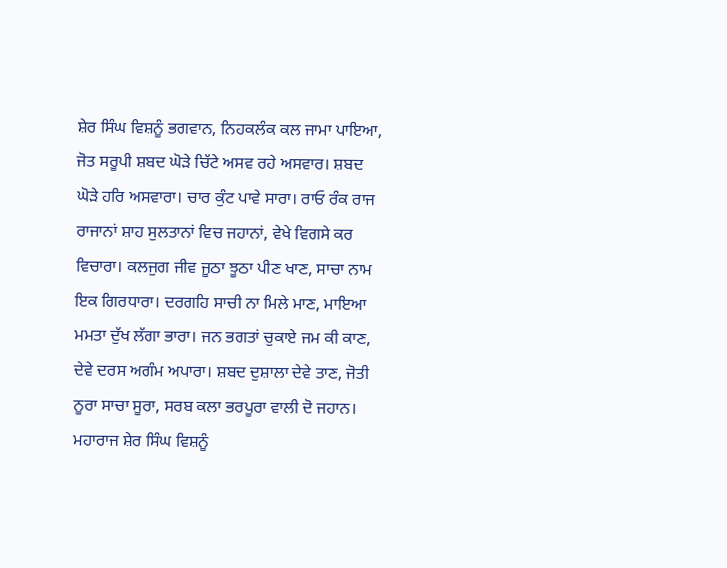ਸ਼ੇਰ ਸਿੰਘ ਵਿਸ਼ਨੂੰ ਭਗਵਾਨ, ਨਿਹਕਲੰਕ ਕਲ ਜਾਮਾ ਪਾਇਆ, ਜੋਤ ਸਰੂਪੀ ਸ਼ਬਦ ਘੋੜੇ ਚਿੱਟੇ ਅਸਵ ਰਹੇ ਅਸਵਾਰ। ਸ਼ਬਦ ਘੋੜੇ ਹਰਿ ਅਸਵਾਰਾ। ਚਾਰ ਕੁੰਟ ਪਾਵੇ ਸਾਰਾ। ਰਾਓ ਰੰਕ ਰਾਜ ਰਾਜਾਨਾਂ ਸ਼ਾਹ ਸੁਲਤਾਨਾਂ ਵਿਚ ਜਹਾਨਾਂ, ਵੇਖੇ ਵਿਗਸੇ ਕਰ ਵਿਚਾਰਾ। ਕਲਜੁਗ ਜੀਵ ਜੂਠਾ ਝੂਠਾ ਪੀਣ ਖਾਣ, ਸਾਚਾ ਨਾਮ ਇਕ ਗਿਰਧਾਰਾ। ਦਰਗਹਿ ਸਾਚੀ ਨਾ ਮਿਲੇ ਮਾਣ, ਮਾਇਆ ਮਮਤਾ ਦੁੱਖ ਲੱਗਾ ਭਾਰਾ। ਜਨ ਭਗਤਾਂ ਚੁਕਾਏ ਜਮ ਕੀ ਕਾਣ, ਦੇਵੇ ਦਰਸ ਅਗੰਮ ਅਪਾਰਾ। ਸ਼ਬਦ ਦੁਸ਼ਾਲਾ ਦੇਵੇ ਤਾਣ, ਜੋਤੀ ਨੂਰਾ ਸਾਚਾ ਸੂਰਾ, ਸਰਬ ਕਲਾ ਭਰਪੂਰਾ ਵਾਲੀ ਦੋ ਜਹਾਨ। ਮਹਾਰਾਜ ਸ਼ੇਰ ਸਿੰਘ ਵਿਸ਼ਨੂੰ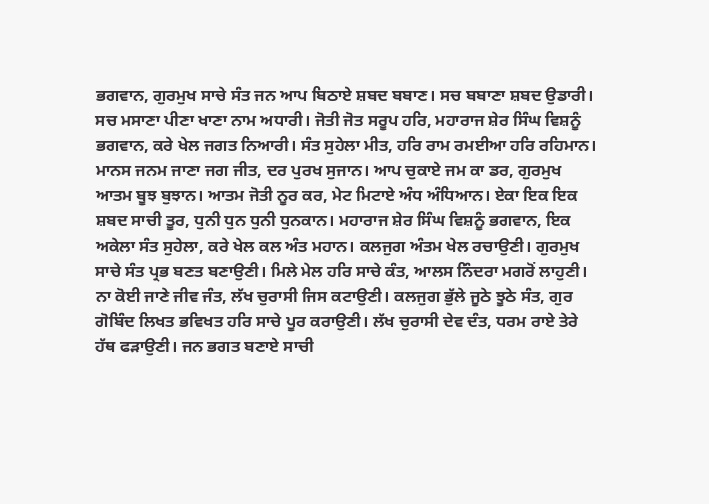ਭਗਵਾਨ, ਗੁਰਮੁਖ ਸਾਚੇ ਸੰਤ ਜਨ ਆਪ ਬਿਠਾਏ ਸ਼ਬਦ ਬਬਾਣ। ਸਚ ਬਬਾਣਾ ਸ਼ਬਦ ਉਡਾਰੀ। ਸਚ ਮਸਾਣਾ ਪੀਣਾ ਖਾਣਾ ਨਾਮ ਅਧਾਰੀ। ਜੋਤੀ ਜੋਤ ਸਰੂਪ ਹਰਿ, ਮਹਾਰਾਜ ਸ਼ੇਰ ਸਿੰਘ ਵਿਸ਼ਨੂੰ ਭਗਵਾਨ, ਕਰੇ ਖੇਲ ਜਗਤ ਨਿਆਰੀ। ਸੰਤ ਸੁਹੇਲਾ ਮੀਤ, ਹਰਿ ਰਾਮ ਰਮਈਆ ਹਰਿ ਰਹਿਮਾਨ। ਮਾਨਸ ਜਨਮ ਜਾਣਾ ਜਗ ਜੀਤ, ਦਰ ਪੁਰਖ ਸੁਜਾਨ। ਆਪ ਚੁਕਾਏ ਜਮ ਕਾ ਡਰ, ਗੁਰਮੁਖ ਆਤਮ ਬੂਝ ਬੁਝਾਨ। ਆਤਮ ਜੋਤੀ ਨੂਰ ਕਰ, ਮੇਟ ਮਿਟਾਏ ਅੰਧ ਅੰਧਿਆਨ। ਏਕਾ ਇਕ ਇਕ ਸ਼ਬਦ ਸਾਚੀ ਤੂਰ, ਧੁਨੀ ਧੁਨ ਧੁਨੀ ਧੁਨਕਾਨ। ਮਹਾਰਾਜ ਸ਼ੇਰ ਸਿੰਘ ਵਿਸ਼ਨੂੰ ਭਗਵਾਨ, ਇਕ ਅਕੇਲਾ ਸੰਤ ਸੁਹੇਲਾ, ਕਰੇ ਖੇਲ ਕਲ ਅੰਤ ਮਹਾਨ। ਕਲਜੁਗ ਅੰਤਮ ਖੇਲ ਰਚਾਉਣੀ। ਗੁਰਮੁਖ ਸਾਚੇ ਸੰਤ ਪ੍ਰਭ ਬਣਤ ਬਣਾਉਣੀ। ਮਿਲੇ ਮੇਲ ਹਰਿ ਸਾਚੇ ਕੰਤ, ਆਲਸ ਨਿੰਦਰਾ ਮਗਰੋਂ ਲਾਹੁਣੀ। ਨਾ ਕੋਈ ਜਾਣੇ ਜੀਵ ਜੰਤ, ਲੱਖ ਚੁਰਾਸੀ ਜਿਸ ਕਟਾਉਣੀ। ਕਲਜੁਗ ਭੁੱਲੇ ਜੂਠੇ ਝੂਠੇ ਸੰਤ, ਗੁਰ ਗੋਬਿੰਦ ਲਿਖਤ ਭਵਿਖਤ ਹਰਿ ਸਾਚੇ ਪੂਰ ਕਰਾਉਣੀ। ਲੱਖ ਚੁਰਾਸੀ ਦੇਵ ਦੰਤ, ਧਰਮ ਰਾਏ ਤੇਰੇ ਹੱਥ ਫੜਾਉਣੀ। ਜਨ ਭਗਤ ਬਣਾਏ ਸਾਚੀ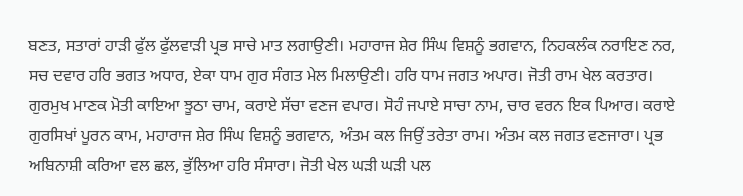ਬਣਤ, ਸਤਾਰਾਂ ਹਾੜੀ ਫੁੱਲ ਫੁੱਲਵਾੜੀ ਪ੍ਰਭ ਸਾਚੇ ਮਾਤ ਲਗਾਉਣੀ। ਮਹਾਰਾਜ ਸ਼ੇਰ ਸਿੰਘ ਵਿਸ਼ਨੂੰ ਭਗਵਾਨ, ਨਿਹਕਲੰਕ ਨਰਾਇਣ ਨਰ, ਸਚ ਦਵਾਰ ਹਰਿ ਭਗਤ ਅਧਾਰ, ਏਕਾ ਧਾਮ ਗੁਰ ਸੰਗਤ ਮੇਲ ਮਿਲਾਉਣੀ। ਹਰਿ ਧਾਮ ਜਗਤ ਅਪਾਰ। ਜੋਤੀ ਰਾਮ ਖੇਲ ਕਰਤਾਰ। ਗੁਰਮੁਖ ਮਾਣਕ ਮੋਤੀ ਕਾਇਆ ਝੂਠਾ ਚਾਮ, ਕਰਾਏ ਸੱਚਾ ਵਣਜ ਵਪਾਰ। ਸੋਹੰ ਜਪਾਏ ਸਾਚਾ ਨਾਮ, ਚਾਰ ਵਰਨ ਇਕ ਪਿਆਰ। ਕਰਾਏ ਗੁਰਸਿਖਾਂ ਪੂਰਨ ਕਾਮ, ਮਹਾਰਾਜ ਸ਼ੇਰ ਸਿੰਘ ਵਿਸ਼ਨੂੰ ਭਗਵਾਨ, ਅੰਤਮ ਕਲ ਜਿਉਂ ਤਰੇਤਾ ਰਾਮ। ਅੰਤਮ ਕਲ ਜਗਤ ਵਣਜਾਰਾ। ਪ੍ਰਭ ਅਬਿਨਾਸ਼ੀ ਕਰਿਆ ਵਲ ਛਲ, ਭੁੱਲਿਆ ਹਰਿ ਸੰਸਾਰਾ। ਜੋਤੀ ਖੇਲ ਘੜੀ ਘੜੀ ਪਲ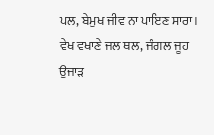ਪਲ, ਬੇਮੁਖ ਜੀਵ ਨਾ ਪਾਇਣ ਸਾਰਾ। ਵੇਖ ਵਖਾਣੇ ਜਲ ਥਲ, ਜੰਗਲ ਜੂਹ ਉਜਾੜ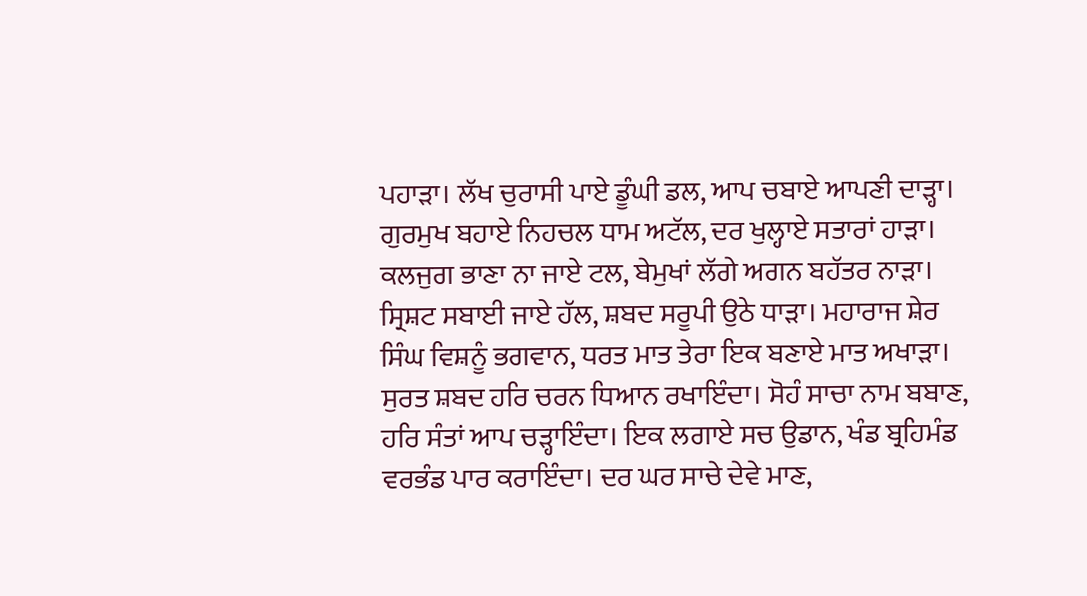ਪਹਾੜਾ। ਲੱਖ ਚੁਰਾਸੀ ਪਾਏ ਡੂੰਘੀ ਡਲ, ਆਪ ਚਬਾਏ ਆਪਣੀ ਦਾੜ੍ਹਾ। ਗੁਰਮੁਖ ਬਹਾਏ ਨਿਹਚਲ ਧਾਮ ਅਟੱਲ, ਦਰ ਖੁਲ੍ਹਾਏ ਸਤਾਰਾਂ ਹਾੜਾ। ਕਲਜੁਗ ਭਾਣਾ ਨਾ ਜਾਏ ਟਲ, ਬੇਮੁਖਾਂ ਲੱਗੇ ਅਗਨ ਬਹੱਤਰ ਨਾੜਾ। ਸ੍ਰਿਸ਼ਟ ਸਬਾਈ ਜਾਏ ਹੱਲ, ਸ਼ਬਦ ਸਰੂਪੀ ਉਠੇ ਧਾੜਾ। ਮਹਾਰਾਜ ਸ਼ੇਰ ਸਿੰਘ ਵਿਸ਼ਨੂੰ ਭਗਵਾਨ, ਧਰਤ ਮਾਤ ਤੇਰਾ ਇਕ ਬਣਾਏ ਮਾਤ ਅਖਾੜਾ। ਸੁਰਤ ਸ਼ਬਦ ਹਰਿ ਚਰਨ ਧਿਆਨ ਰਖਾਇੰਦਾ। ਸੋਹੰ ਸਾਚਾ ਨਾਮ ਬਬਾਣ, ਹਰਿ ਸੰਤਾਂ ਆਪ ਚੜ੍ਹਾਇੰਦਾ। ਇਕ ਲਗਾਏ ਸਚ ਉਡਾਨ, ਖੰਡ ਬ੍ਰਹਿਮੰਡ ਵਰਭੰਡ ਪਾਰ ਕਰਾਇੰਦਾ। ਦਰ ਘਰ ਸਾਚੇ ਦੇਵੇ ਮਾਣ,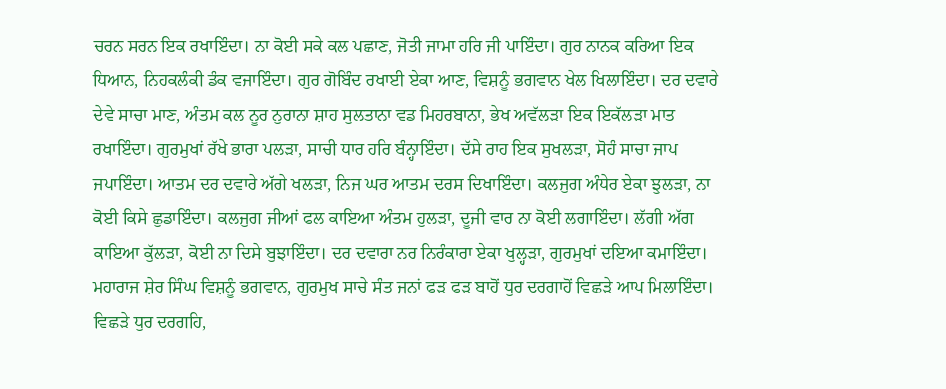ਚਰਨ ਸਰਨ ਇਕ ਰਖਾਇੰਦਾ। ਨਾ ਕੋਈ ਸਕੇ ਕਲ ਪਛਾਣ, ਜੋਤੀ ਜਾਮਾ ਹਰਿ ਜੀ ਪਾਇੰਦਾ। ਗੁਰ ਨਾਨਕ ਕਰਿਆ ਇਕ ਧਿਆਨ, ਨਿਹਕਲੰਕੀ ਡੰਕ ਵਜਾਇੰਦਾ। ਗੁਰ ਗੋਬਿੰਦ ਰਖਾਈ ਏਕਾ ਆਣ, ਵਿਸ਼ਨੂੰ ਭਗਵਾਨ ਖੇਲ ਖਿਲਾਇੰਦਾ। ਦਰ ਦਵਾਰੇ ਦੇਵੇ ਸਾਚਾ ਮਾਣ, ਅੰਤਮ ਕਲ ਨੂਰ ਨੁਰਾਨਾ ਸ਼ਾਹ ਸੁਲਤਾਨਾ ਵਡ ਮਿਹਰਬਾਨਾ, ਭੇਖ ਅਵੱਲੜਾ ਇਕ ਇਕੱਲੜਾ ਮਾਤ ਰਖਾਇੰਦਾ। ਗੁਰਮੁਖਾਂ ਰੱਖੇ ਭਾਰਾ ਪਲੜਾ, ਸਾਚੀ ਧਾਰ ਹਰਿ ਬੰਨ੍ਹਾਇੰਦਾ। ਦੱਸੇ ਰਾਹ ਇਕ ਸੁਖਲੜਾ, ਸੋਹੰ ਸਾਚਾ ਜਾਪ ਜਪਾਇੰਦਾ। ਆਤਮ ਦਰ ਦਵਾਰੇ ਅੱਗੇ ਖਲੜਾ, ਨਿਜ ਘਰ ਆਤਮ ਦਰਸ ਦਿਖਾਇੰਦਾ। ਕਲਜੁਗ ਅੰਧੇਰ ਏਕਾ ਝੁਲੜਾ, ਨਾ ਕੋਈ ਕਿਸੇ ਛੁਡਾਇੰਦਾ। ਕਲਜੁਗ ਜੀਆਂ ਫਲ ਕਾਇਆ ਅੰਤਮ ਹੁਲੜਾ, ਦੂਜੀ ਵਾਰ ਨਾ ਕੋਈ ਲਗਾਇੰਦਾ। ਲੱਗੀ ਅੱਗ ਕਾਇਆ ਕੁੱਲੜਾ, ਕੋਈ ਨਾ ਦਿਸੇ ਬੁਝਾਇੰਦਾ। ਦਰ ਦਵਾਰਾ ਨਰ ਨਿਰੰਕਾਰਾ ਏਕਾ ਖੁਲ੍ਹੜਾ, ਗੁਰਮੁਖਾਂ ਦਇਆ ਕਮਾਇੰਦਾ। ਮਹਾਰਾਜ ਸ਼ੇਰ ਸਿੰਘ ਵਿਸ਼ਨੂੰ ਭਗਵਾਨ, ਗੁਰਮੁਖ ਸਾਚੇ ਸੰਤ ਜਨਾਂ ਫੜ ਫੜ ਬਾਹੋਂ ਧੁਰ ਦਰਗਾਹੋਂ ਵਿਛੜੇ ਆਪ ਮਿਲਾਇੰਦਾ। ਵਿਛੜੇ ਧੁਰ ਦਰਗਹਿ,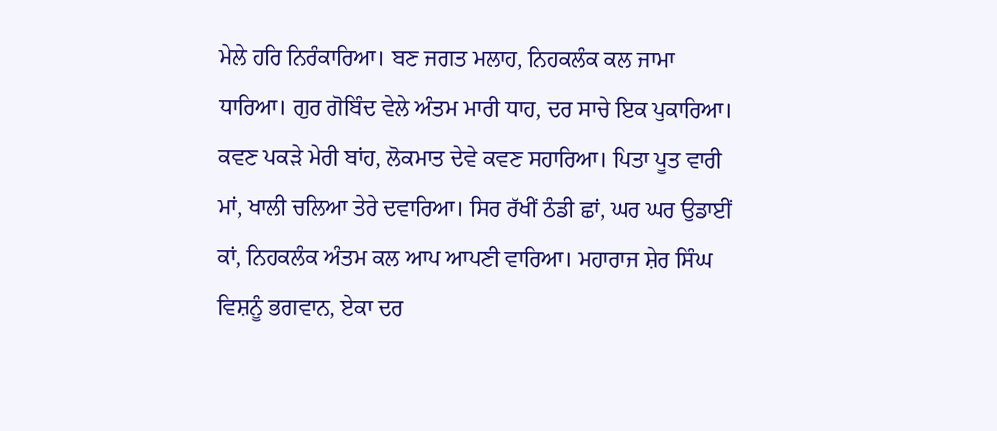ਮੇਲੇ ਹਰਿ ਨਿਰੰਕਾਰਿਆ। ਬਣ ਜਗਤ ਮਲਾਹ, ਨਿਹਕਲੰਕ ਕਲ ਜਾਮਾ ਧਾਰਿਆ। ਗੁਰ ਗੋਬਿੰਦ ਵੇਲੇ ਅੰਤਮ ਮਾਰੀ ਧਾਹ, ਦਰ ਸਾਚੇ ਇਕ ਪੁਕਾਰਿਆ। ਕਵਣ ਪਕੜੇ ਮੇਰੀ ਬਾਂਹ, ਲੋਕਮਾਤ ਦੇਵੇ ਕਵਣ ਸਹਾਰਿਆ। ਪਿਤਾ ਪੂਤ ਵਾਰੀ ਮਾਂ, ਖਾਲੀ ਚਲਿਆ ਤੇਰੇ ਦਵਾਰਿਆ। ਸਿਰ ਰੱਖੀਂ ਠੰਡੀ ਛਾਂ, ਘਰ ਘਰ ਉਡਾਈਂ ਕਾਂ, ਨਿਹਕਲੰਕ ਅੰਤਮ ਕਲ ਆਪ ਆਪਣੀ ਵਾਰਿਆ। ਮਹਾਰਾਜ ਸ਼ੇਰ ਸਿੰਘ ਵਿਸ਼ਨੂੰ ਭਗਵਾਨ, ਏਕਾ ਦਰ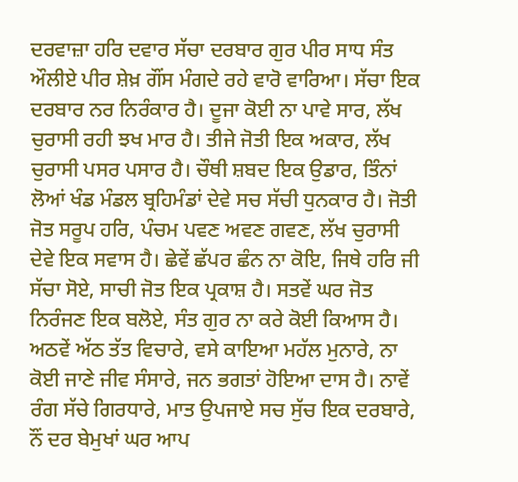ਦਰਵਾਜ਼ਾ ਹਰਿ ਦਵਾਰ ਸੱਚਾ ਦਰਬਾਰ ਗੁਰ ਪੀਰ ਸਾਧ ਸੰਤ ਔਲੀਏ ਪੀਰ ਸ਼ੇਖ਼ ਗੌਂਸ ਮੰਗਦੇ ਰਹੇ ਵਾਰੋ ਵਾਰਿਆ। ਸੱਚਾ ਇਕ ਦਰਬਾਰ ਨਰ ਨਿਰੰਕਾਰ ਹੈ। ਦੂਜਾ ਕੋਈ ਨਾ ਪਾਵੇ ਸਾਰ, ਲੱਖ ਚੁਰਾਸੀ ਰਹੀ ਝਖ ਮਾਰ ਹੈ। ਤੀਜੇ ਜੋਤੀ ਇਕ ਅਕਾਰ, ਲੱਖ ਚੁਰਾਸੀ ਪਸਰ ਪਸਾਰ ਹੈ। ਚੌਥੀ ਸ਼ਬਦ ਇਕ ਉਡਾਰ, ਤਿੰਨਾਂ ਲੋਆਂ ਖੰਡ ਮੰਡਲ ਬ੍ਰਹਿਮੰਡਾਂ ਦੇਵੇ ਸਚ ਸੱਚੀ ਧੁਨਕਾਰ ਹੈ। ਜੋਤੀ ਜੋਤ ਸਰੂਪ ਹਰਿ, ਪੰਚਮ ਪਵਣ ਅਵਣ ਗਵਣ, ਲੱਖ ਚੁਰਾਸੀ ਦੇਵੇ ਇਕ ਸਵਾਸ ਹੈ। ਛੇਵੇਂ ਛੱਪਰ ਛੰਨ ਨਾ ਕੋਇ, ਜਿਥੇ ਹਰਿ ਜੀ ਸੱਚਾ ਸੋਏ, ਸਾਚੀ ਜੋਤ ਇਕ ਪ੍ਰਕਾਸ਼ ਹੈ। ਸਤਵੇਂ ਘਰ ਜੋਤ ਨਿਰੰਜਣ ਇਕ ਬਲੋਏ, ਸੰਤ ਗੁਰ ਨਾ ਕਰੇ ਕੋਈ ਕਿਆਸ ਹੈ। ਅਠਵੇਂ ਅੱਠ ਤੱਤ ਵਿਚਾਰੇ, ਵਸੇ ਕਾਇਆ ਮਹੱਲ ਮੁਨਾਰੇ, ਨਾ ਕੋਈ ਜਾਣੇ ਜੀਵ ਸੰਸਾਰੇ, ਜਨ ਭਗਤਾਂ ਹੋਇਆ ਦਾਸ ਹੈ। ਨਾਵੇਂ ਰੰਗ ਸੱਚੇ ਗਿਰਧਾਰੇ, ਮਾਤ ਉਪਜਾਏ ਸਚ ਸੁੱਚ ਇਕ ਦਰਬਾਰੇ, ਨੌਂ ਦਰ ਬੇਮੁਖਾਂ ਘਰ ਆਪ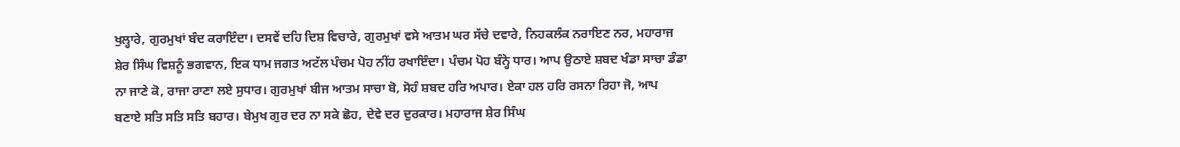ਖੁਲ੍ਹਾਰੇ, ਗੁਰਮੁਖਾਂ ਬੰਦ ਕਰਾਇੰਦਾ। ਦਸਵੇਂ ਦਹਿ ਦਿਸ਼ ਵਿਚਾਰੇ, ਗੁਰਮੁਖਾਂ ਵਸੇ ਆਤਮ ਘਰ ਸੱਚੇ ਦਵਾਰੇ, ਨਿਹਕਲੰਕ ਨਰਾਇਣ ਨਰ, ਮਹਾਰਾਜ ਸ਼ੇਰ ਸਿੰਘ ਵਿਸ਼ਨੂੰ ਭਗਵਾਨ, ਇਕ ਧਾਮ ਜਗਤ ਅਟੱਲ ਪੰਚਮ ਪੋਹ ਨੀਂਹ ਰਖਾਇੰਦਾ। ਪੰਚਮ ਪੋਹ ਬੰਨ੍ਹੇ ਧਾਰ। ਆਪ ਉਠਾਏ ਸ਼ਬਦ ਖੰਡਾ ਸਾਚਾ ਡੰਡਾ ਨਾ ਜਾਣੇ ਕੋ, ਰਾਜਾ ਰਾਣਾ ਲਏ ਸੁਧਾਰ। ਗੁਰਮੁਖਾਂ ਬੀਜ ਆਤਮ ਸਾਚਾ ਬੋ, ਸੋਹੰ ਸ਼ਬਦ ਹਰਿ ਅਪਾਰ। ਏਕਾ ਹਲ ਹਰਿ ਰਸਨਾ ਰਿਹਾ ਜੋ, ਆਪ ਬਣਾਏ ਸਤਿ ਸਤਿ ਸਤਿ ਬਹਾਰ। ਬੇਮੁਖ ਗੁਰ ਦਰ ਨਾ ਸਕੇ ਛੋਹ, ਦੇਵੇ ਦਰ ਦੁਰਕਾਰ। ਮਹਾਰਾਜ ਸ਼ੇਰ ਸਿੰਘ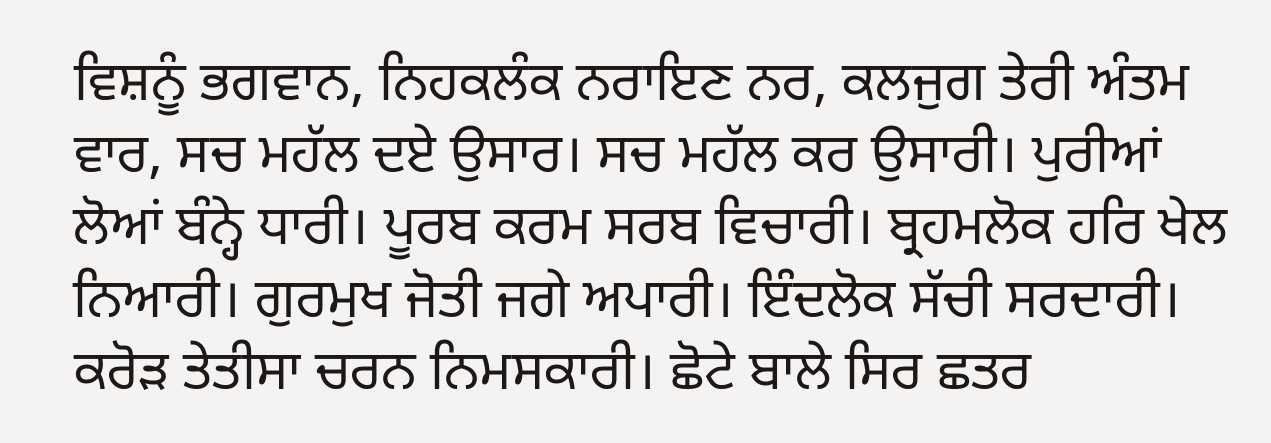ਵਿਸ਼ਨੂੰ ਭਗਵਾਨ, ਨਿਹਕਲੰਕ ਨਰਾਇਣ ਨਰ, ਕਲਜੁਗ ਤੇਰੀ ਅੰਤਮ ਵਾਰ, ਸਚ ਮਹੱਲ ਦਏ ਉਸਾਰ। ਸਚ ਮਹੱਲ ਕਰ ਉਸਾਰੀ। ਪੁਰੀਆਂ ਲੋਆਂ ਬੰਨ੍ਹੇ ਧਾਰੀ। ਪੂਰਬ ਕਰਮ ਸਰਬ ਵਿਚਾਰੀ। ਬ੍ਰਹਮਲੋਕ ਹਰਿ ਖੇਲ ਨਿਆਰੀ। ਗੁਰਮੁਖ ਜੋਤੀ ਜਗੇ ਅਪਾਰੀ। ਇੰਦਲੋਕ ਸੱਚੀ ਸਰਦਾਰੀ। ਕਰੋੜ ਤੇਤੀਸਾ ਚਰਨ ਨਿਮਸਕਾਰੀ। ਛੋਟੇ ਬਾਲੇ ਸਿਰ ਛਤਰ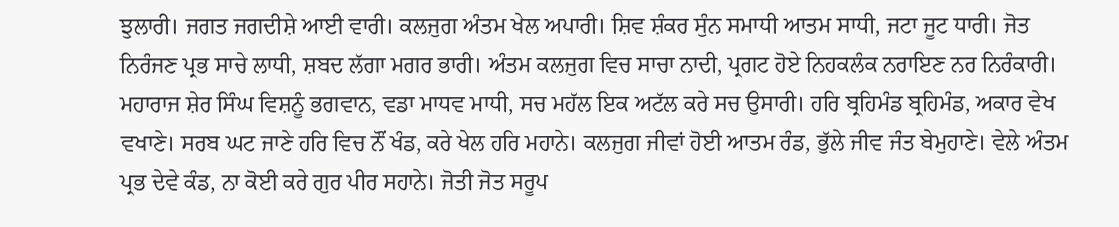ਝੁਲਾਰੀ। ਜਗਤ ਜਗਦੀਸ਼ੇ ਆਈ ਵਾਰੀ। ਕਲਜੁਗ ਅੰਤਮ ਖੇਲ ਅਪਾਰੀ। ਸ਼ਿਵ ਸ਼ੰਕਰ ਸੁੰਨ ਸਮਾਧੀ ਆਤਮ ਸਾਧੀ, ਜਟਾ ਜੂਟ ਧਾਰੀ। ਜੋਤ ਨਿਰੰਜਣ ਪ੍ਰਭ ਸਾਚੇ ਲਾਧੀ, ਸ਼ਬਦ ਲੱਗਾ ਮਗਰ ਭਾਰੀ। ਅੰਤਮ ਕਲਜੁਗ ਵਿਚ ਸਾਚਾ ਨਾਦੀ, ਪ੍ਰਗਟ ਹੋਏ ਨਿਹਕਲੰਕ ਨਰਾਇਣ ਨਰ ਨਿਰੰਕਾਰੀ। ਮਹਾਰਾਜ ਸ਼ੇਰ ਸਿੰਘ ਵਿਸ਼ਨੂੰ ਭਗਵਾਨ, ਵਡਾ ਮਾਧਵ ਮਾਧੀ, ਸਚ ਮਹੱਲ ਇਕ ਅਟੱਲ ਕਰੇ ਸਚ ਉਸਾਰੀ। ਹਰਿ ਬ੍ਰਹਿਮੰਡ ਬ੍ਰਹਿਮੰਡ, ਅਕਾਰ ਵੇਖ ਵਖਾਣੇ। ਸਰਬ ਘਟ ਜਾਣੇ ਹਰਿ ਵਿਚ ਨੌਂ ਖੰਡ, ਕਰੇ ਖੇਲ ਹਰਿ ਮਹਾਨੇ। ਕਲਜੁਗ ਜੀਵਾਂ ਹੋਈ ਆਤਮ ਰੰਡ, ਭੁੱਲੇ ਜੀਵ ਜੰਤ ਬੇਮੁਹਾਣੇ। ਵੇਲੇ ਅੰਤਮ ਪ੍ਰਭ ਦੇਵੇ ਕੰਡ, ਨਾ ਕੋਈ ਕਰੇ ਗੁਰ ਪੀਰ ਸਹਾਨੇ। ਜੋਤੀ ਜੋਤ ਸਰੂਪ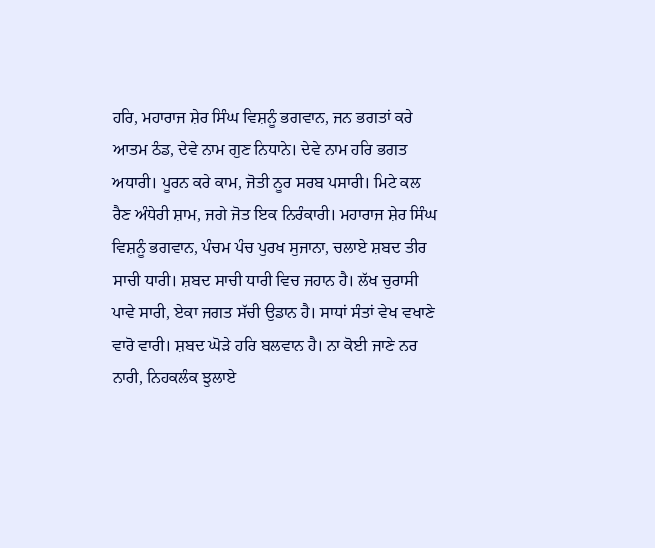ਹਰਿ, ਮਹਾਰਾਜ ਸ਼ੇਰ ਸਿੰਘ ਵਿਸ਼ਨੂੰ ਭਗਵਾਨ, ਜਨ ਭਗਤਾਂ ਕਰੇ ਆਤਮ ਠੰਡ, ਦੇਵੇ ਨਾਮ ਗੁਣ ਨਿਧਾਨੇ। ਦੇਵੇ ਨਾਮ ਹਰਿ ਭਗਤ ਅਧਾਰੀ। ਪੂਰਨ ਕਰੇ ਕਾਮ, ਜੋਤੀ ਨੂਰ ਸਰਬ ਪਸਾਰੀ। ਮਿਟੇ ਕਲ ਰੈਣ ਅੰਧੇਰੀ ਸ਼ਾਮ, ਜਗੇ ਜੋਤ ਇਕ ਨਿਰੰਕਾਰੀ। ਮਹਾਰਾਜ ਸ਼ੇਰ ਸਿੰਘ ਵਿਸ਼ਨੂੰ ਭਗਵਾਨ, ਪੰਚਮ ਪੰਚ ਪੁਰਖ ਸੁਜਾਨਾ, ਚਲਾਏ ਸ਼ਬਦ ਤੀਰ ਸਾਚੀ ਧਾਰੀ। ਸ਼ਬਦ ਸਾਚੀ ਧਾਰੀ ਵਿਚ ਜਹਾਨ ਹੈ। ਲੱਖ ਚੁਰਾਸੀ ਪਾਵੇ ਸਾਰੀ, ਏਕਾ ਜਗਤ ਸੱਚੀ ਉਡਾਨ ਹੈ। ਸਾਧਾਂ ਸੰਤਾਂ ਵੇਖ ਵਖਾਣੇ ਵਾਰੋ ਵਾਰੀ। ਸ਼ਬਦ ਘੋੜੇ ਹਰਿ ਬਲਵਾਨ ਹੈ। ਨਾ ਕੋਈ ਜਾਣੇ ਨਰ ਨਾਰੀ, ਨਿਹਕਲੰਕ ਝੁਲਾਏ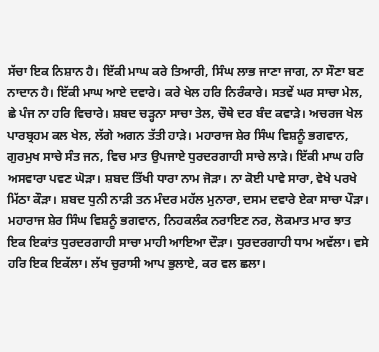ਸੱਚਾ ਇਕ ਨਿਸ਼ਾਨ ਹੈ। ਇੱਕੀ ਮਾਘ ਕਰੇ ਤਿਆਰੀ, ਸਿੰਘ ਲਾਭ ਜਾਣਾ ਜਾਗ, ਨਾ ਸੌਣਾ ਬਣ ਨਾਦਾਨ ਹੈ। ਇੱਕੀ ਮਾਘ ਆਏ ਦਵਾਰੇ। ਕਰੇ ਖੇਲ ਹਰਿ ਨਿਰੰਕਾਰੇ। ਸਤਵੇਂ ਘਰ ਸਾਚਾ ਮੇਲ, ਛੇ ਪੰਜ ਨਾ ਹਰਿ ਵਿਚਾਰੇ। ਸ਼ਬਦ ਚੜ੍ਹਨਾ ਸਾਚਾ ਤੇਲ, ਚੌਥੇ ਦਰ ਬੰਦ ਕਵਾੜੇ। ਅਚਰਜ ਖੇਲ ਪਾਰਬ੍ਰਹਮ ਕਲ ਖੇਲ, ਲੱਗੇ ਅਗਨ ਤੱਤੀ ਹਾੜੇ। ਮਹਾਰਾਜ ਸ਼ੇਰ ਸਿੰਘ ਵਿਸ਼ਨੂੰ ਭਗਵਾਨ, ਗੁਰਮੁਖ ਸਾਚੇ ਸੰਤ ਜਨ, ਵਿਚ ਮਾਤ ਉਪਜਾਏ ਧੁਰਦਰਗਾਹੀ ਸਾਚੇ ਲਾੜੇ। ਇੱਕੀ ਮਾਘ ਹਰਿ ਅਸਵਾਰਾ ਪਵਣ ਘੋੜਾ। ਸ਼ਬਦ ਤਿੱਖੀ ਧਾਰਾ ਨਾਮ ਜੋੜਾ। ਨਾ ਕੋਈ ਪਾਵੇ ਸਾਰਾ, ਵੇਖੇ ਪਰਖੇ ਮਿੱਠਾ ਕੌੜਾ। ਸ਼ਬਦ ਧੁਨੀ ਨਾੜੀ ਤਨ ਮੰਦਰ ਮਹੱਲ ਮੁਨਾਰਾ, ਦਸਮ ਦਵਾਰੇ ਏਕਾ ਸਾਚਾ ਪੌੜਾ। ਮਹਾਰਾਜ ਸ਼ੇਰ ਸਿੰਘ ਵਿਸ਼ਨੂੰ ਭਗਵਾਨ, ਨਿਹਕਲੰਕ ਨਰਾਇਣ ਨਰ, ਲੋਕਮਾਤ ਮਾਰ ਝਾਤ ਇਕ ਇਕਾਂਤ ਧੁਰਦਰਗਾਹੀ ਸਾਚਾ ਮਾਹੀ ਆਇਆ ਦੌੜਾ। ਧੁਰਦਰਗਾਹੀ ਧਾਮ ਅਵੱਲਾ। ਵਸੇ ਹਰਿ ਇਕ ਇਕੱਲਾ। ਲੱਖ ਚੁਰਾਸੀ ਆਪ ਭੁਲਾਏ, ਕਰ ਵਲ ਛਲਾ।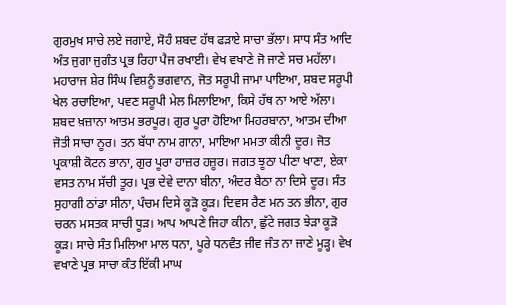ਗੁਰਮੁਖ ਸਾਚੇ ਲਏ ਜਗਾਏ, ਸੋਹੰ ਸ਼ਬਦ ਹੱਥ ਫੜਾਏ ਸਾਚਾ ਭੱਲਾ। ਸਾਧ ਸੰਤ ਆਦਿ ਅੰਤ ਜੁਗਾ ਜੁਗੰਤ ਪ੍ਰਭ ਰਿਹਾ ਪੈਜ ਰਖਾਈ। ਵੇਖ ਵਖਾਣੇ ਜੋ ਜਾਣੇ ਸਚ ਮਹੱਲਾ। ਮਹਾਰਾਜ ਸ਼ੇਰ ਸਿੰਘ ਵਿਸ਼ਨੂੰ ਭਗਵਾਨ, ਜੋਤ ਸਰੂਪੀ ਜਾਮਾ ਪਾਇਆ, ਸ਼ਬਦ ਸਰੂਪੀ ਖੇਲ ਰਚਾਇਆ, ਪਵਣ ਸਰੂਪੀ ਮੇਲ ਮਿਲਾਇਆ, ਕਿਸੇ ਹੱਥ ਨਾ ਆਏ ਅੱਲਾ। ਸ਼ਬਦ ਖ਼ਜ਼ਾਨਾ ਆਤਮ ਭਰਪੂਰ। ਗੁਰ ਪੂਰਾ ਹੋਇਆ ਮਿਹਰਬਾਨਾ, ਆਤਮ ਦੀਆ ਜੋਤੀ ਸਾਚਾ ਨੂਰ। ਤਨ ਬੱਧਾ ਨਾਮ ਗਾਨਾ, ਮਾਇਆ ਮਮਤਾ ਕੀਨੀ ਦੂਰ। ਜੋਤ ਪ੍ਰਕਾਸ਼ੀ ਕੋਟਨ ਭਾਨਾ, ਗੁਰ ਪੂਰਾ ਹਾਜ਼ਰ ਹਜ਼ੂਰ। ਜਗਤ ਝੂਠਾ ਪੀਣਾ ਖਾਣਾ, ਏਕਾ ਵਸਤ ਨਾਮ ਸੱਚੀ ਤੂਰ। ਪ੍ਰਭ ਦੇਵੇ ਦਾਨਾ ਬੀਨਾ, ਅੰਦਰ ਬੈਠਾ ਨਾ ਦਿਸੇ ਦੂਰ। ਸੰਤ ਸੁਹਾਗੀ ਠਾਂਡਾ ਸੀਨਾ, ਪੰਚਮ ਦਿਸੇ ਕੂੜੋ ਕੂੜ। ਦਿਵਸ ਰੈਣ ਮਨ ਤਨ ਭੀਨਾ, ਗੁਰ ਚਰਨ ਮਸਤਕ ਸਾਚੀ ਧੂੜ। ਆਪ ਆਪਣੇ ਜਿਹਾ ਕੀਨਾ, ਛੁੱਟੇ ਜਗਤ ਝੇੜਾ ਕੂੜੋ ਕੂੜ। ਸਾਚੇ ਸੰਤ ਮਿਲਿਆ ਮਾਲ ਧਨਾ, ਪੂਰੇ ਧਨਵੰਤ ਜੀਵ ਜੰਤ ਨਾ ਜਾਣੇ ਮੂੜ੍ਹ। ਵੇਖ ਵਖਾਣੇ ਪ੍ਰਭ ਸਾਚਾ ਕੰਤ ਇੱਕੀ ਮਾਘ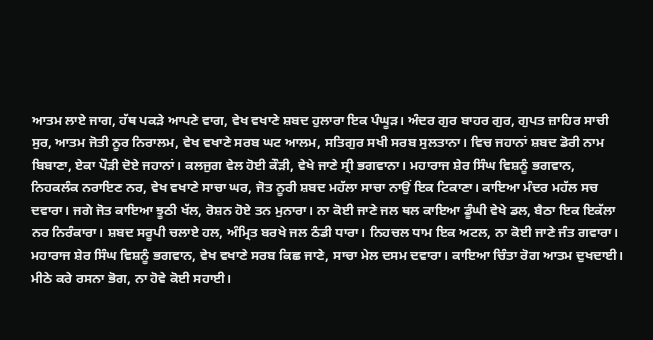ਆਤਮ ਲਾਏ ਜਾਗ, ਹੱਥ ਪਕੜੇ ਆਪਣੇ ਵਾਗ, ਵੇਖ ਵਖਾਣੇ ਸ਼ਬਦ ਹੁਲਾਰਾ ਇਕ ਪੰਘੂੜ। ਅੰਦਰ ਗੁਰ ਬਾਹਰ ਗੁਰ, ਗੁਪਤ ਜ਼ਾਹਿਰ ਸਾਚੀ ਸੁਰ, ਆਤਮ ਜੋਤੀ ਨੂਰ ਨਿਰਾਲਮ, ਵੇਖ ਵਖਾਣੇ ਸਰਬ ਘਟ ਆਲਮ, ਸਤਿਗੁਰ ਸਖੀ ਸਰਬ ਸੁਲਤਾਨਾ। ਵਿਚ ਜਹਾਨਾਂ ਸ਼ਬਦ ਡੋਰੀ ਨਾਮ ਬਿਬਾਣਾ, ਏਕਾ ਪੌੜੀ ਦੋਏ ਜਹਾਨਾਂ। ਕਲਜੁਗ ਵੇਲ ਹੋਈ ਕੌੜੀ, ਵੇਖੇ ਜਾਣੇ ਸ੍ਰੀ ਭਗਵਾਨਾ। ਮਹਾਰਾਜ ਸ਼ੇਰ ਸਿੰਘ ਵਿਸ਼ਨੂੰ ਭਗਵਾਨ, ਨਿਹਕਲੰਕ ਨਰਾਇਣ ਨਰ, ਵੇਖ ਵਖਾਣੇ ਸਾਚਾ ਘਰ, ਜੋਤ ਨੂਰੀ ਸ਼ਬਦ ਮਹੱਲਾ ਸਾਚਾ ਨਾਉਂ ਇਕ ਟਿਕਾਣਾ। ਕਾਇਆ ਮੰਦਰ ਮਹੱਲ ਸਚ ਦਵਾਰਾ। ਜਗੇ ਜੋਤ ਕਾਇਆ ਝੂਠੀ ਖੱਲ, ਰੋਸ਼ਨ ਹੋਏ ਤਨ ਮੁਨਾਰਾ। ਨਾ ਕੋਈ ਜਾਣੇ ਜਲ ਥਲ ਕਾਇਆ ਡੂੰਘੀ ਵੇਖੇ ਡਲ, ਬੈਠਾ ਇਕ ਇਕੱਲਾ ਨਰ ਨਿਰੰਕਾਰਾ। ਸ਼ਬਦ ਸਰੂਪੀ ਚਲਾਏ ਹਲ, ਅੰਮ੍ਰਿਤ ਬਰਖੇ ਜਲ ਠੰਡੀ ਧਾਰਾ। ਨਿਹਚਲ ਧਾਮ ਇਕ ਅਟਲ, ਨਾ ਕੋਈ ਜਾਣੇ ਜੰਤ ਗਵਾਰਾ। ਮਹਾਰਾਜ ਸ਼ੇਰ ਸਿੰਘ ਵਿਸ਼ਨੂੰ ਭਗਵਾਨ, ਵੇਖ ਵਖਾਣੇ ਸਰਬ ਕਿਛ ਜਾਣੇ, ਸਾਚਾ ਮੇਲ ਦਸਮ ਦਵਾਰਾ। ਕਾਇਆ ਚਿੰਤਾ ਰੋਗ ਆਤਮ ਦੁਖਦਾਈ। ਮੀਠੇ ਕਰੇ ਰਸਨਾ ਭੋਗ, ਨਾ ਹੋਵੇ ਕੋਈ ਸਹਾਈ।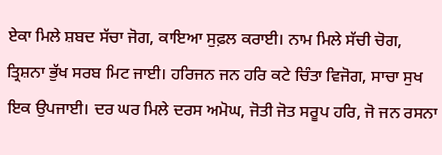ਏਕਾ ਮਿਲੇ ਸ਼ਬਦ ਸੱਚਾ ਜੋਗ, ਕਾਇਆ ਸੁਫ਼ਲ ਕਰਾਈ। ਨਾਮ ਮਿਲੇ ਸੱਚੀ ਚੋਗ, ਤ੍ਰਿਸ਼ਨਾ ਭੁੱਖ ਸਰਬ ਮਿਟ ਜਾਈ। ਹਰਿਜਨ ਜਨ ਹਰਿ ਕਟੇ ਚਿੰਤਾ ਵਿਜੋਗ, ਸਾਚਾ ਸੁਖ ਇਕ ਉਪਜਾਈ। ਦਰ ਘਰ ਮਿਲੇ ਦਰਸ ਅਮੋਘ, ਜੋਤੀ ਜੋਤ ਸਰੂਪ ਹਰਿ, ਜੋ ਜਨ ਰਸਨਾ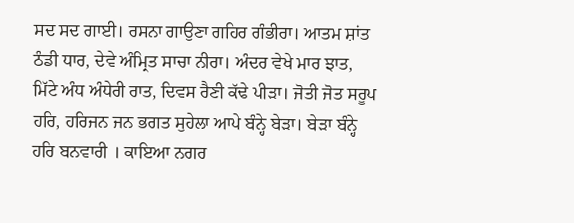ਸਦ ਸਦ ਗਾਈ। ਰਸਨਾ ਗਾਉਣਾ ਗਹਿਰ ਗੰਭੀਰਾ। ਆਤਮ ਸ਼ਾਂਤ ਠੰਡੀ ਧਾਰ, ਦੇਵੇ ਅੰਮ੍ਰਿਤ ਸਾਚਾ ਨੀਰਾ। ਅੰਦਰ ਵੇਖੇ ਮਾਰ ਝਾਤ, ਮਿੱਟੇ ਅੰਧ ਅੰਧੇਰੀ ਰਾਤ, ਦਿਵਸ ਰੈਣੀ ਕੱਢੇ ਪੀੜਾ। ਜੋਤੀ ਜੋਤ ਸਰੂਪ ਹਰਿ, ਹਰਿਜਨ ਜਨ ਭਗਤ ਸੁਹੇਲਾ ਆਪੇ ਬੰਨ੍ਹੇ ਬੇੜਾ। ਬੇੜਾ ਬੰਨ੍ਹੇ ਹਰਿ ਬਨਵਾਰੀ । ਕਾਇਆ ਨਗਰ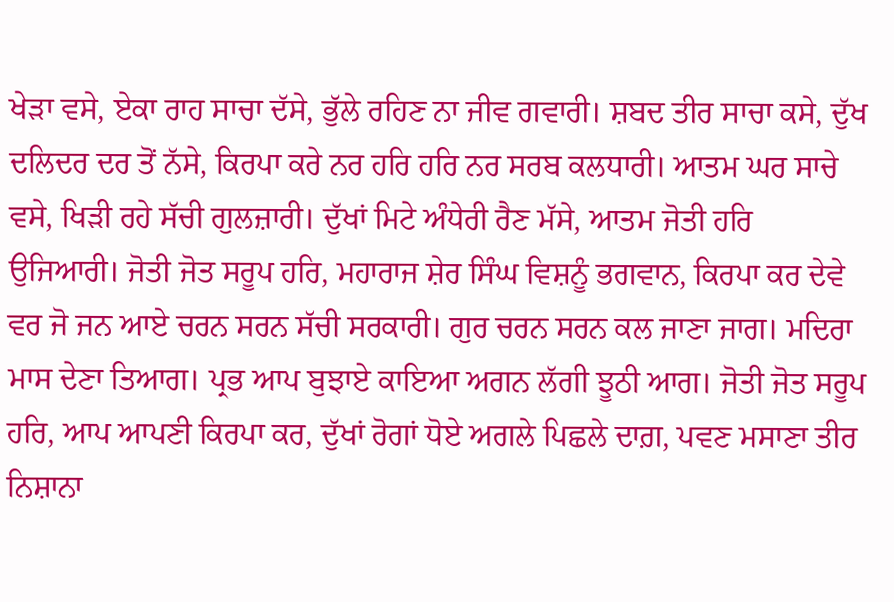ਖੇੜਾ ਵਸੇ, ਏਕਾ ਰਾਹ ਸਾਚਾ ਦੱਸੇ, ਭੁੱਲੇ ਰਹਿਣ ਨਾ ਜੀਵ ਗਵਾਰੀ। ਸ਼ਬਦ ਤੀਰ ਸਾਚਾ ਕਸੇ, ਦੁੱਖ ਦਲਿਦਰ ਦਰ ਤੋਂ ਨੱਸੇ, ਕਿਰਪਾ ਕਰੇ ਨਰ ਹਰਿ ਹਰਿ ਨਰ ਸਰਬ ਕਲਧਾਰੀ। ਆਤਮ ਘਰ ਸਾਚੇ ਵਸੇ, ਖਿੜੀ ਰਹੇ ਸੱਚੀ ਗੁਲਜ਼ਾਰੀ। ਦੁੱਖਾਂ ਮਿਟੇ ਅੰਧੇਰੀ ਰੈਣ ਮੱਸੇ, ਆਤਮ ਜੋਤੀ ਹਰਿ ਉਜਿਆਰੀ। ਜੋਤੀ ਜੋਤ ਸਰੂਪ ਹਰਿ, ਮਹਾਰਾਜ ਸ਼ੇਰ ਸਿੰਘ ਵਿਸ਼ਨੂੰ ਭਗਵਾਨ, ਕਿਰਪਾ ਕਰ ਦੇਵੇ ਵਰ ਜੋ ਜਨ ਆਏ ਚਰਨ ਸਰਨ ਸੱਚੀ ਸਰਕਾਰੀ। ਗੁਰ ਚਰਨ ਸਰਨ ਕਲ ਜਾਣਾ ਜਾਗ। ਮਦਿਰਾ ਮਾਸ ਦੇਣਾ ਤਿਆਗ। ਪ੍ਰਭ ਆਪ ਬੁਝਾਏ ਕਾਇਆ ਅਗਨ ਲੱਗੀ ਝੂਠੀ ਆਗ। ਜੋਤੀ ਜੋਤ ਸਰੂਪ ਹਰਿ, ਆਪ ਆਪਣੀ ਕਿਰਪਾ ਕਰ, ਦੁੱਖਾਂ ਰੋਗਾਂ ਧੋਏ ਅਗਲੇ ਪਿਛਲੇ ਦਾਗ਼, ਪਵਣ ਮਸਾਣਾ ਤੀਰ ਨਿਸ਼ਾਨਾ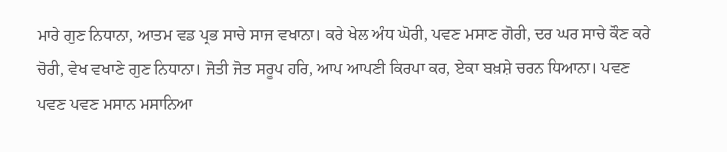ਮਾਰੇ ਗੁਣ ਨਿਧਾਨਾ, ਆਤਮ ਵਡ ਪ੍ਰਭ ਸਾਚੇ ਸਾਜ ਵਖਾਨਾ। ਕਰੇ ਖੇਲ ਅੰਧ ਘੋਰੀ, ਪਵਣ ਮਸਾਣ ਗੋਰੀ, ਦਰ ਘਰ ਸਾਚੇ ਕੌਣ ਕਰੇ ਚੋਰੀ, ਵੇਖ ਵਖਾਣੇ ਗੁਣ ਨਿਧਾਨਾ। ਜੋਤੀ ਜੋਤ ਸਰੂਪ ਹਰਿ, ਆਪ ਆਪਣੀ ਕਿਰਪਾ ਕਰ, ਏਕਾ ਬਖ਼ਸ਼ੇ ਚਰਨ ਧਿਆਨਾ। ਪਵਣ ਪਵਣ ਪਵਣ ਮਸਾਨ ਮਸਾਨਿਆ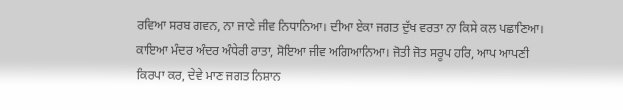ਰਵਿਆ ਸਰਬ ਗਵਨ, ਨਾ ਜਾਣੇ ਜੀਵ ਨਿਧਾਨਿਆ। ਦੀਆ ਏਕਾ ਜਗਤ ਦੁੱਖ ਵਰਤਾ ਨਾ ਕਿਸੇ ਕਲ ਪਛਾਣਿਆ। ਕਾਇਆ ਮੰਦਰ ਅੰਦਰ ਅੰਧੇਰੀ ਰਾਤਾ, ਸੋਇਆ ਜੀਵ ਅਗਿਆਨਿਆ। ਜੋਤੀ ਜੋਤ ਸਰੂਪ ਹਰਿ, ਆਪ ਆਪਣੀ ਕਿਰਪਾ ਕਰ, ਦੇਵੇ ਮਾਣ ਜਗਤ ਨਿਸ਼ਾਨ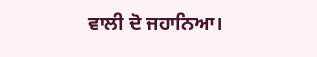ਵਾਲੀ ਦੋ ਜਹਾਨਿਆ।